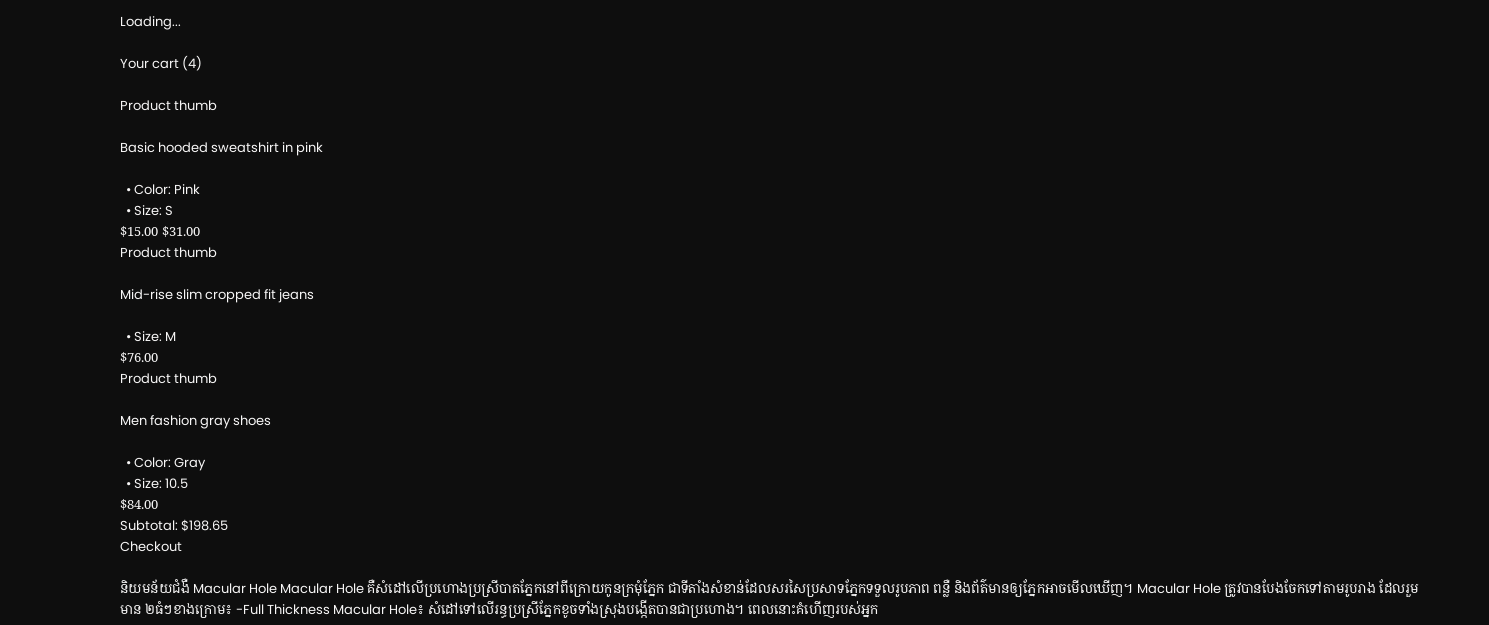Loading...

Your cart (4)

Product thumb

Basic hooded sweatshirt in pink

  • Color: Pink
  • Size: S
$15.00 $31.00
Product thumb

Mid-rise slim cropped fit jeans

  • Size: M
$76.00
Product thumb

Men fashion gray shoes

  • Color: Gray
  • Size: 10.5
$84.00
Subtotal: $198.65
Checkout

និយមន័យជំងឺ Macular Hole Macular Hole គឺសំដៅលើប្រហោងប្រស្រីបាតភ្នែកនៅពីក្រោយកូនក្រមុំភ្នែក ជាទីតាំងសំខាន់ដែលសរសៃប្រសាទភ្នែកទទួលរូបភាព ពន្លឺ និងព័ត៌មានឲ្យភ្នែកអាចមើលឃើញ។ Macular Hole ត្រូវបានបែងចែកទៅតាមរូបរាង ដែលរួមមាន ២ធំៗខាងក្រោម៖ -Full Thickness Macular Hole៖ សំដៅទៅលើរន្ធប្រស្រីភ្នែកខូចទាំងស្រុងបង្កើតបានជាប្រហោង។ ពេលនោះគំហើញរបស់អ្នក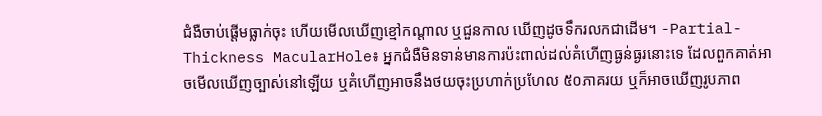ជំងឺចាប់ផ្តើមធ្លាក់ចុះ ហើយមើលឃើញខ្មៅកណ្តាល ឬជួនកាល ឃើញដូចទឹករលកជាដើម។ -Partial-Thickness MacularHole៖ អ្នកជំងឺមិនទាន់មានការប៉ះពាល់ដល់គំហើញធ្ងន់ធ្ងរនោះទេ ដែលពួកគាត់អាចមើលឃើញច្បាស់នៅឡើយ ឬគំហើញអាចនឹងថយចុះប្រហាក់ប្រហែល ៥០ភាគរយ ឬក៏អាចឃើញរូបភាព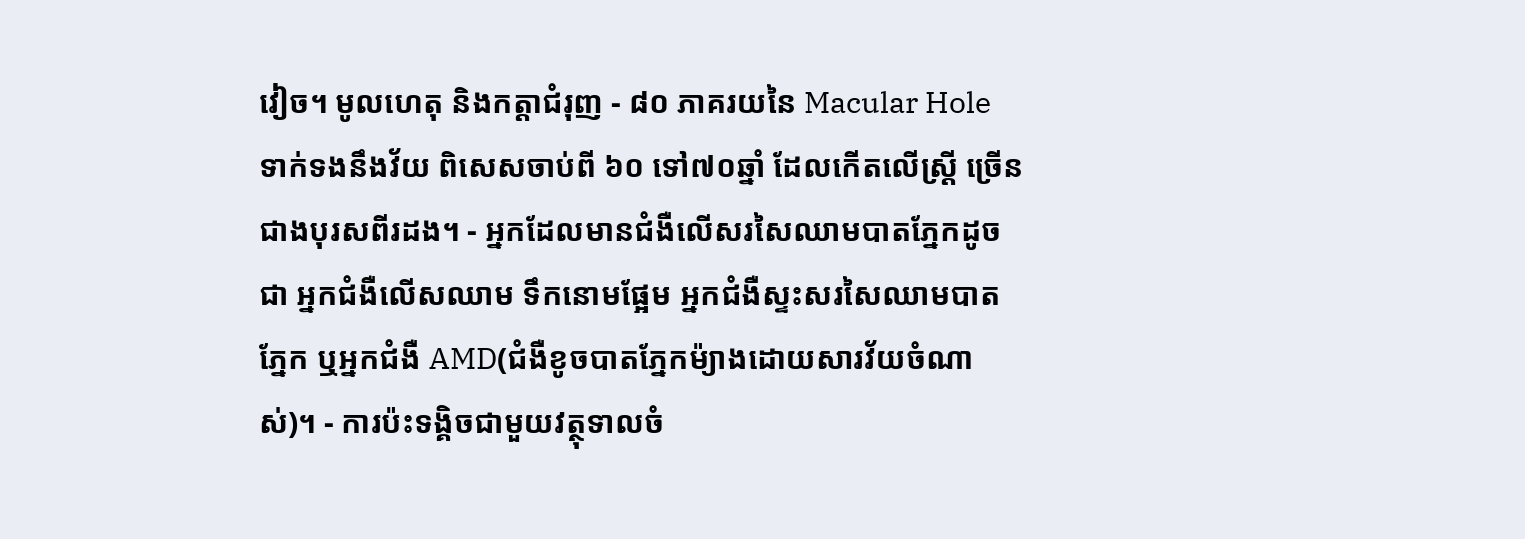វៀច។ មូលហេតុ និងកត្តាជំរុញ - ៨០ ភាគរយនៃ Macular Hole ទាក់ទងនឹងវ័យ ពិសេសចាប់ពី ៦០ ទៅ៧០ឆ្នាំ ដែលកើតលើស្រ្តី ច្រើនជាងបុរសពីរដង។ - អ្នកដែលមានជំងឺលើសរសៃឈាមបាតភ្នែកដូចជា អ្នកជំងឺលើសឈាម ទឹកនោមផ្អែម អ្នកជំងឺស្ទះសរសៃឈាមបាតភ្នែក ឬអ្នកជំងឺ AMD(ជំងឺខូចបាតភ្នែកម៉្យាងដោយសារវ័យចំណាស់)។ - ការប៉ះទង្គិចជាមួយវត្ថុទាលចំ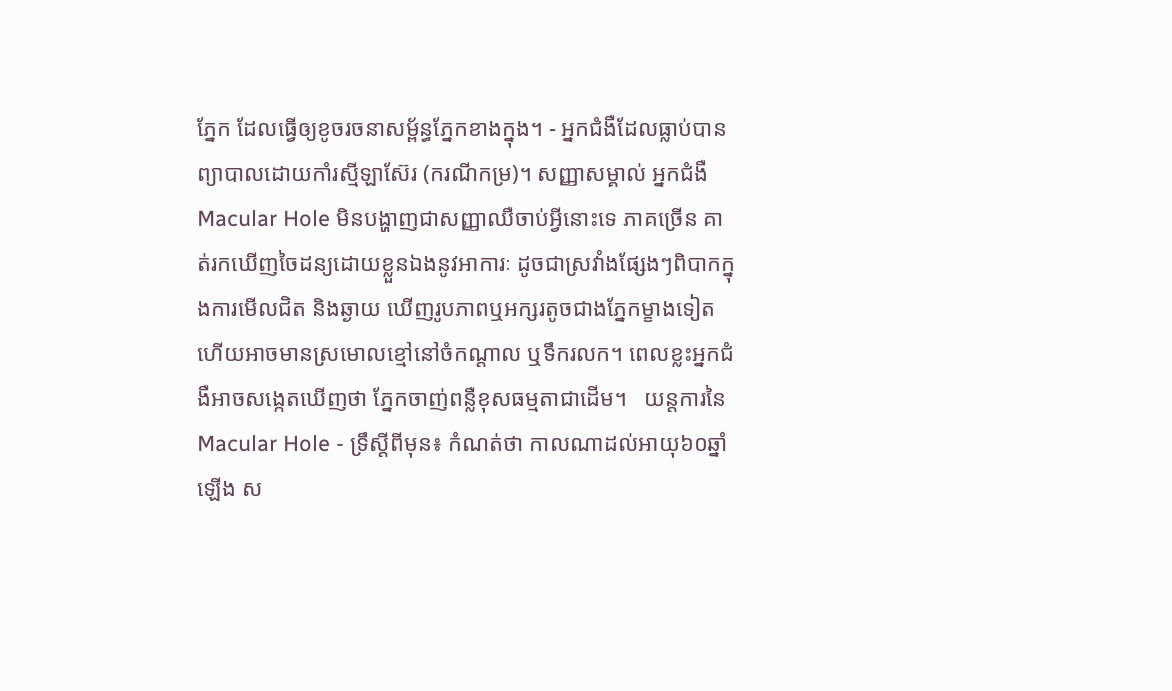ភ្នែក ដែលធ្វើឲ្យខូចរចនាសម្ព័ន្ធភ្នែកខាងក្នុង។ - អ្នកជំងឺដែលធ្លាប់បានព្យាបាលដោយកាំរស្មីឡាស៊ែរ (ករណីកម្រ)។ សញ្ញាសម្គាល់ អ្នកជំងឺ Macular Hole មិនបង្ហាញជាសញ្ញាឈឺចាប់អ្វីនោះទេ ភាគច្រើន គាត់រកឃើញចៃដន្យដោយខ្លួនឯងនូវអាការៈ ដូចជាស្រវាំងផ្សែងៗពិបាកក្នុងការមើលជិត និងឆ្ងាយ ឃើញរូបភាពឬអក្សរតូចជាងភ្នែកម្ខាងទៀត ហើយអាចមានស្រមោលខ្មៅនៅចំកណ្តាល ឬទឹករលក។ ពេលខ្លះអ្នកជំងឺអាចសង្កេតឃើញថា ភ្នែកចាញ់ពន្លឺខុសធម្មតាជាដើម។   យន្តការនៃ Macular Hole - ទ្រឹស្តីពីមុន៖ កំណត់ថា កាលណាដល់អាយុ៦០ឆ្នាំឡើង ស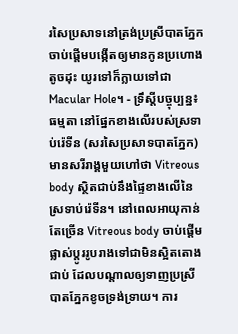រសៃប្រសាទនៅត្រង់ប្រស្រីបាតភ្នែកចាប់ផ្តើមបង្កើតឲ្យមានកូនប្រហោងតូចដុះ យូរទៅក៏ក្លាយទៅជា Macular Hole។ - ទ្រឹស្តីបច្ចុប្បន្ន៖ ធម្មតា នៅផ្នែកខាងលើរបស់ស្រទាប់រ៉េទីន (សរសៃប្រសាទបាតភ្នែក) មានសរីរាង្គមួយហៅថា Vitreous body ស្ថិតជាប់នឹងផ្ទៃខាងលើនៃស្រទាប់រ៉េទីន។ នៅពេលអាយុកាន់តែច្រើន Vitreous body ចាប់ផ្តើមផ្លាស់ប្តូររូបរាងទៅជាមិនស្អិតតោងជាប់ ដែលបណ្តាលឲ្យទាញប្រស្រីបាតភ្នែកខូចទ្រង់ទ្រាយ។ ការ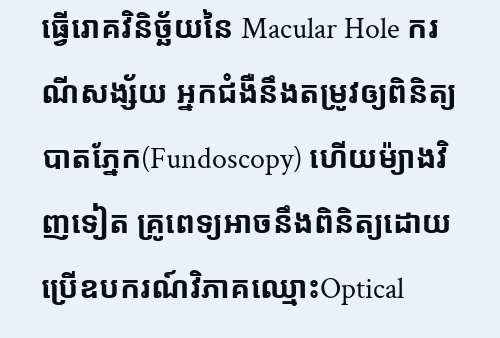ធ្វើរោគវិនិច្ឆ័យនៃ Macular Hole ករណីសង្ស័យ អ្នកជំងឺនឹងតម្រូវឲ្យពិនិត្យបាតភ្នែក(Fundoscopy) ហើយម៉្យាងវិញទៀត គ្រូពេទ្យអាចនឹងពិនិត្យដោយប្រើឧបករណ៍វិភាគឈ្មោះOptical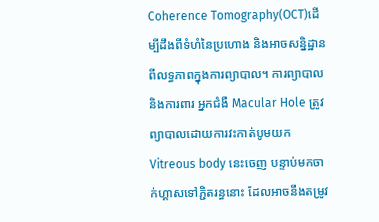Coherence Tomography(OCT)ដើម្បីដឹងពីទំហំនៃប្រហោង និងអាចសន្និដ្ឋានពីលទ្ធភាពក្នុងការព្យាបាល។ ការព្យាបាល និងការពារ អ្នកជំងឺ Macular Hole ត្រូវព្យាបាលដោយការវះកាត់បូមយក Vitreous body នេះចេញ បន្ទាប់មកចាក់ហ្គាសទៅភ្ជិតរន្ធនោះ ដែលអាចនឹងតម្រូវ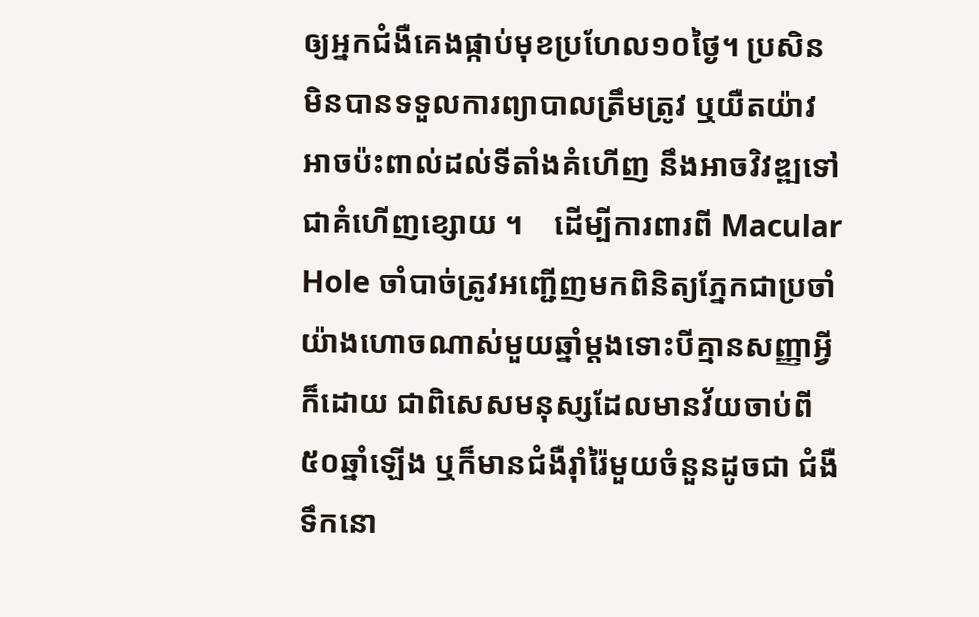ឲ្យអ្នកជំងឺគេងផ្កាប់មុខប្រហែល១០ថ្ងៃ។ ប្រសិនមិនបានទទួលការព្យាបាលត្រឹមត្រូវ ឬយឺតយ៉ាវអាចប៉ះពាល់ដល់ទីតាំងគំហើញ នឹងអាចវិវឌ្ឍទៅជាគំហើញខ្សោយ ។    ដើម្បីការពារពី Macular Hole ចាំបាច់ត្រូវអញ្ជើញមកពិនិត្យភ្នែកជាប្រចាំ យ៉ាងហោចណាស់មួយឆ្នាំម្តងទោះបីគ្មានសញ្ញាអ្វីក៏ដោយ ជាពិសេសមនុស្សដែលមានវ័យចាប់ពី ៥០ឆ្នាំឡើង ឬក៏មានជំងឺរ៉ាំរ៉ៃមួយចំនួនដូចជា ជំងឺទឹកនោ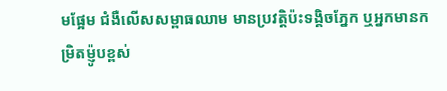មផ្អែម ជំងឺលើសសម្ពាធឈាម មានប្រវត្តិប៉ះទង្គិចភ្នែក ឬអ្នកមានកម្រិតម៉្ញូបខ្ពស់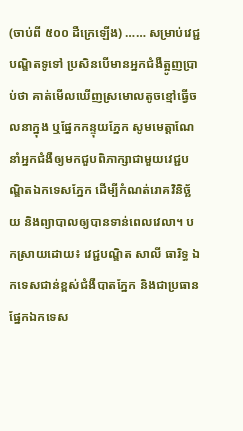(ចាប់ពី ៥០០ ដឺក្រេឡើង) …… សម្រាប់វេជ្ជបណ្ឌិតទូទៅ ប្រសិនបើមានអ្នកជំងឺត្អូញប្រាប់ថា គាត់មើលឃើញស្រមោលតូចខ្មៅធ្វើចលនាក្នុង ឬផ្នែកកន្ទុយភ្នែក សូមមេត្តាណែនាំអ្នកជំងឺឲ្យមកជួបពិភាក្សាជាមួយវេជ្ជបណ្ឌិតឯកទេសភ្នែក ដើម្បីកំណត់រោគវិនិច្ឆ័យ និងព្យាបាលឲ្យបានទាន់ពេលវេលា។ បកស្រាយដោយ៖ វេជ្ជបណ្ឌិត សាលី ធារិទ្ធ ឯកទេសជាន់ខ្ពស់ជំងឺបាតភ្នែក និងជាប្រធានផ្នែកឯកទេស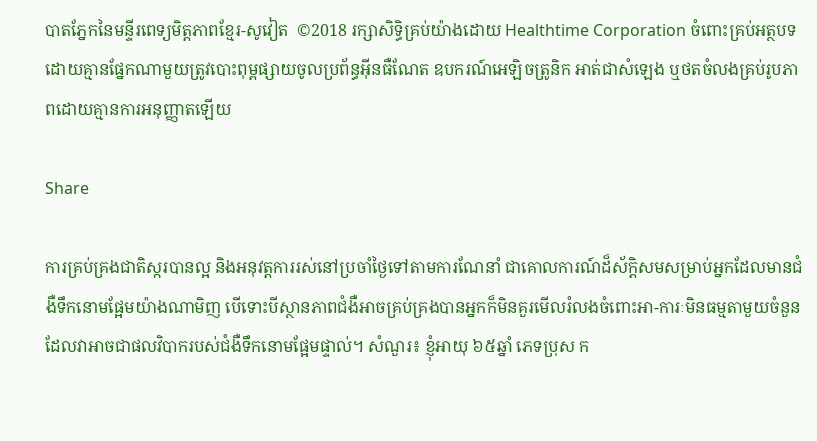បាតភ្នែកនៃមន្ទីរពេទ្យមិត្តភាពខ្មែរ-សូវៀត  ©2018 រក្សាសិទ្ធិគ្រប់យ៉ាងដោយ Healthtime Corporation ចំពោះគ្រប់អត្ថបទដោយគ្មានផ្នែកណាមួយត្រូវបោះពុម្ពផ្សាយចូលប្រព័ន្ធអ៊ីនធឺណែត ឧបករណ៍អេឡិចត្រូនិក អាត់ជាសំឡេង ឬថតចំលងគ្រប់រូបភាពដោយគ្មានការអនុញ្ញាតឡើយ

Share

ការគ្រប់គ្រងជាតិស្ករបានល្អ និងអនុវត្តការរស់នៅប្រចាំថ្ងៃទៅតាមការណែនាំ ជាគោលការណ៍ដ៏ស័កិ្តសមសម្រាប់អ្នកដែលមានជំងឺទឹកនោមផ្អែមយ៉ាងណាមិញ បើទោះបីស្ថានភាពជំងឺអាចគ្រប់គ្រងបានអ្នកក៏មិនគួរមើលរំលងចំពោះអា-ការៈមិនធម្មតាមួយចំនួនដែលវាអាចជាផលវិបាករបស់ជំងឺទឹកនោមផ្អែមផ្ទាល់។ សំណួរ៖ ខ្ញុំអាយុ ៦៥ឆ្នាំ ភេទប្រុស ក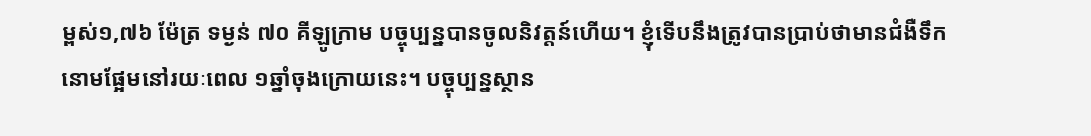ម្ពស់១,៧៦ ម៉ែត្រ ទម្ងន់ ៧០ គីឡូក្រាម បច្ចុប្បន្នបានចូលនិវត្តន៍ហើយ។ ខ្ញុំទើបនឹងត្រូវបានប្រាប់ថាមានជំងឺទឹកនោមផ្អែមនៅរយៈពេល ១ឆ្នាំចុងក្រោយនេះ។ បច្ចុប្បន្នស្ថាន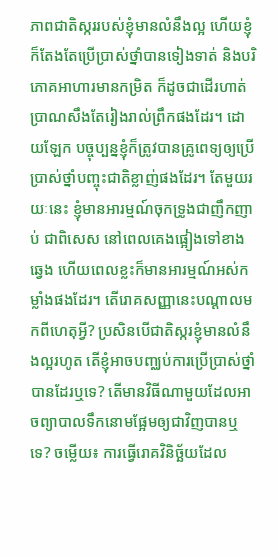ភាពជាតិស្កររបស់ខ្ញុំមានលំនឹងល្អ ហើយខ្ញុំក៏តែងតែប្រើប្រាស់ថ្នាំបានទៀងទាត់ និងបរិភោគអាហារមានកម្រិត ក៏ដូចជាដើរហាត់ប្រាណសឹងតែរៀងរាល់ព្រឹកផងដែរ។ ដោយឡែក បច្ចុប្បន្នខ្ញុំក៏ត្រូវបានគ្រូពេទ្យឲ្យប្រើប្រាស់ថ្នាំបញ្ចុះជាតិខ្លាញ់ផងដែរ។ តែមួយរយៈនេះ ខ្ញុំមានអារម្មណ៍ចុកទ្រូងជាញឹកញាប់ ជាពិសេស នៅពេលគេងផ្អៀងទៅខាងឆ្វេង ហើយពេលខ្លះក៏មានអារម្មណ៍អស់កម្លាំងផងដែរ។ តើរោគសញ្ញានេះបណ្តាលមកពីហេតុអ្វី? ប្រសិនបើជាតិស្ករខ្ញុំមានលំនឹងល្អរហូត តើខ្ញុំអាចបញ្ឈប់ការប្រើប្រាស់ថ្នាំបានដែរឬទេ? តើមានវិធីណាមួយដែលអាចព្យាបាលទឹកនោមផ្អែមឲ្យជាវិញបានឬទេ? ចម្លើយ៖ ការធ្វើរោគវិនិច្ឆ័យដែល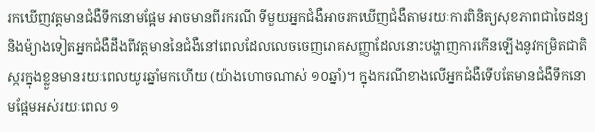រកឃើញវត្តមានជំងឺទឹកនោមផ្អែម អាចមានពីរករណី ទីមួយអ្នកជំងឺអាចរកឃើញជំងឺតាមរយៈការពិនិត្យសុខភាពជាចៃដន្យ និងម៉្យាងទៀតអ្នកជំងឺដឹងពីវត្តមាននៃជំងឺនៅពេលដែលលេចចេញរោគសញ្ញាដែលនោះបង្ហាញការកើនឡើងនូវកម្រិតជាតិស្ករក្នុងខ្លួនមានរយៈពេលយូរឆ្នាំមកហើយ (យ៉ាងហោចណាស់ ១០ឆ្នាំ)។ ក្នុងករណីខាងលើអ្នកជំងឺទើបតែមានជំងឺទឹកនោមផ្អែមអស់រយៈពេល ១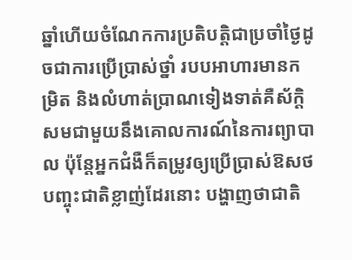ឆ្នាំហើយចំណែកការប្រតិបត្តិជាប្រចាំថ្ងៃដូចជាការប្រើប្រាស់ថ្នាំ របបអាហារមានកម្រិត និងលំហាត់ប្រាណទៀងទាត់គឺស័ក្តិសមជាមួយនឹងគោលការណ៍នៃការព្យាបាល ប៉ុន្តែអ្នកជំងឺក៏តម្រូវឲ្យប្រើប្រាស់ឱសថបញ្ចុះជាតិខ្លាញ់ដែរនោះ បង្ហាញថាជាតិ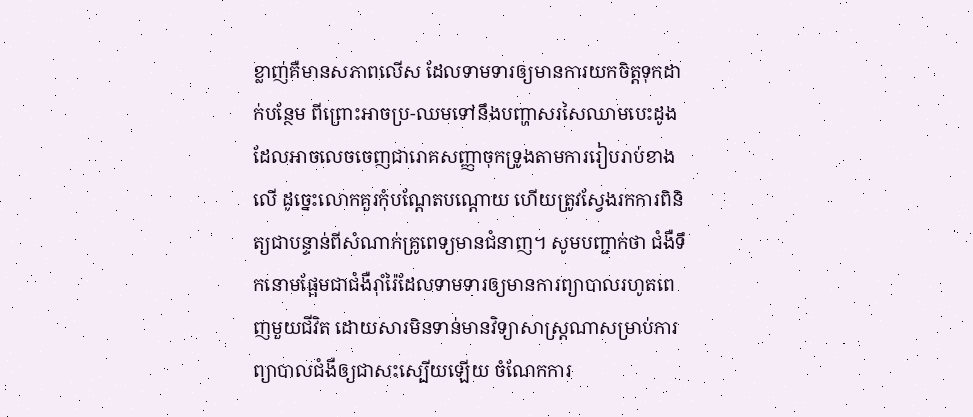ខ្លាញ់គឺមានសភាពលើស ដែលទាមទារឲ្យមានការយកចិត្តទុកដាក់បន្ថែម ពីព្រោះអាចប្រ-ឈមទៅនឹងបញ្ហាសរសៃឈាមបេះដូង ដែលអាចលេចចេញជារោគសញ្ញាចុកទ្រូងតាមការរៀបរាប់ខាងលើ ដូច្នេះលោកគួរកុំបណ្តែតបណ្តោយ ហើយត្រូវស្វែងរកការពិនិត្យជាបន្ទាន់ពីសំណាក់គ្រូពេទ្យមានជំនាញ។ សូមបញ្ជាក់ថា ជំងឺទឹកនោមផ្អែមជាជំងឺរ៉ាំរ៉ៃដែលទាមទារឲ្យមានការព្យាបាលរហូតពេញមួយជីវិត ដោយសារមិនទាន់មានវិទ្យាសាស្រ្តណាសម្រាប់ការព្យាបាលជំងឺឲ្យជាសះស្បើយឡើយ ចំណែកការ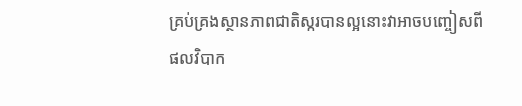គ្រប់គ្រងស្ថានភាពជាតិស្ករបានល្អនោះវាអាចបញ្ចៀសពីផលវិបាក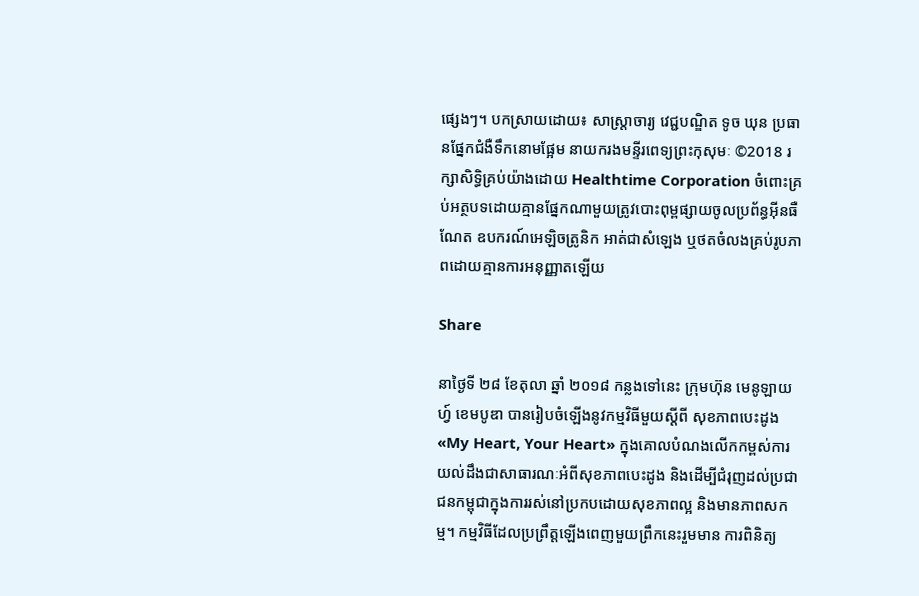ផ្សេងៗ។ បកស្រាយដោយ៖ សាស្ត្រាចារ្យ វេជ្ជបណ្ឌិត ទូច ឃុន ប្រធានផ្នែកជំងឺទឹកនោមផ្អែម នាយករងមន្ទីរពេទ្យព្រះកុសុមៈ ©2018 រក្សាសិទ្ធិគ្រប់យ៉ាងដោយ Healthtime Corporation ចំពោះគ្រប់អត្ថបទដោយគ្មានផ្នែកណាមួយត្រូវបោះពុម្ពផ្សាយចូលប្រព័ន្ធអ៊ីនធឺណែត ឧបករណ៍អេឡិចត្រូនិក អាត់ជាសំឡេង ឬថតចំលងគ្រប់រូបភាពដោយគ្មានការអនុញ្ញាតឡើយ

Share

នាថ្ងៃទី ២៨ ខែតុលា ឆ្នាំ ២០១៨ កន្លងទៅនេះ ក្រុមហ៊ុន មេនូឡាយហ្វ៍ ខេមបូឌា បានរៀបចំឡើងនូវកម្មវិធីមួយស្តីពី សុខភាពបេះដូង «My Heart, Your Heart» ក្នុងគោលបំណងលើកកម្ពស់ការយល់ដឹងជាសាធារណៈអំពីសុខភាពបេះដូង និងដើម្បីជំរុញដល់ប្រជាជនកម្ពុជាក្នុងការរស់នៅប្រកបដោយសុខភាពល្អ និងមានភាពសកម្ម។ កម្មវិធីដែលប្រព្រឹត្តឡើងពេញមួយព្រឹកនេះរួមមាន ការពិនិត្យ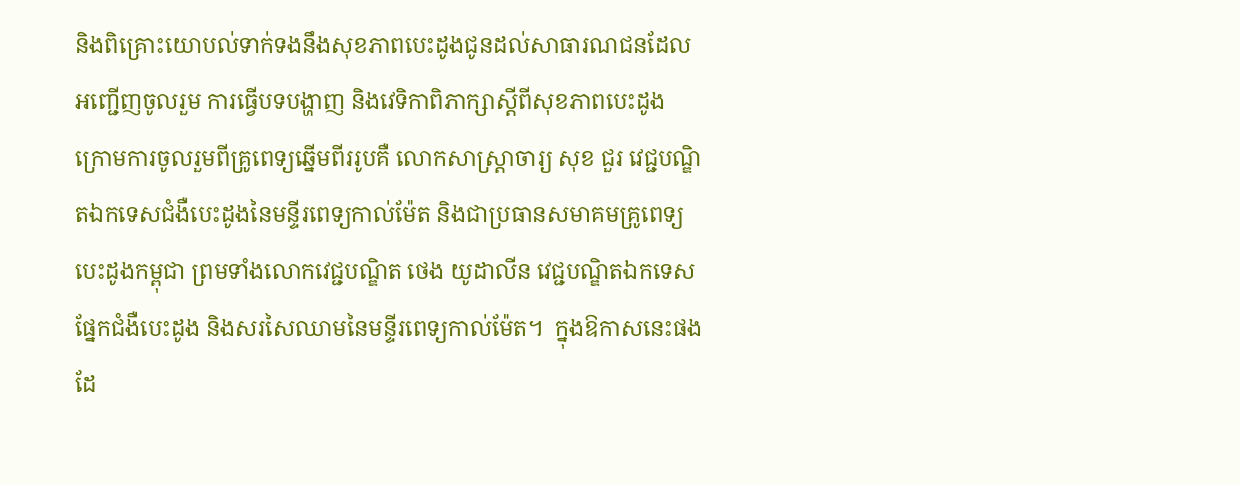និងពិគ្រោះយោបល់ទាក់ទងនឹងសុខភាពបេះដូងជូនដល់សាធារណជនដែលអញ្ជើញចូលរួម ការធ្វើបទបង្ហាញ និងវេទិកាពិភាក្សាស្តីពីសុខភាពបេះដូង ក្រោមការចូលរួមពីគ្រូពេទ្យឆ្នើមពីររូបគឺ លោកសាស្ត្រាចារ្យ សុខ ជួរ វេជ្ជបណ្ឌិតឯកទេសជំងឺបេះដូងនៃមន្ទីរពេទ្យកាល់ម៉ែត និងជាប្រធានសមាគមគ្រូពេទ្យបេះដូងកម្ពុជា ព្រមទាំងលោកវេជ្ជបណ្ឌិត ថេង យូដាលីន វេជ្ជបណ្ឌិតឯកទេសផ្នែកជំងឺបេះដូង និងសរសៃឈាមនៃមន្ទីរពេទ្យកាល់ម៉ែត។  ក្នុងឱកាសនេះផងដែ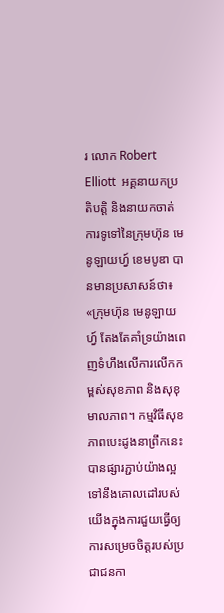រ លោក Robert Elliott  អគ្គនាយកប្រតិបត្តិ និងនាយកចាត់ការទូទៅនៃក្រុមហ៊ុន មេនូឡាយហ្វ៍ ខេមបូឌា បានមានប្រសាសន៍ថា៖ «ក្រុមហ៊ុន មេនូឡាយហ្វ៍ តែងតែគាំទ្រយ៉ាងពេញទំហឹងលើការលើកកម្ពស់សុខភាព និងសុខុមាលភាព។ កម្មវិធីសុខភាពបេះដូងនាព្រឹកនេះបានផ្សារភ្ជាប់យ៉ាងល្អទៅនឹងគោលដៅរបស់យើងក្នុងការជួយធ្វើឲ្យការសម្រេចចិត្តរបស់ប្រជាជនកា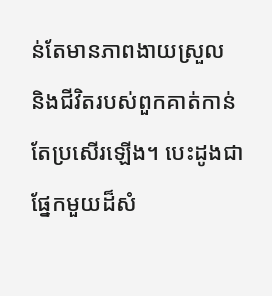ន់តែមានភាពងាយស្រួល និងជីវិតរបស់ពួកគាត់កាន់តែប្រសើរឡើង។ បេះដូងជាផ្នែកមួយដ៏សំ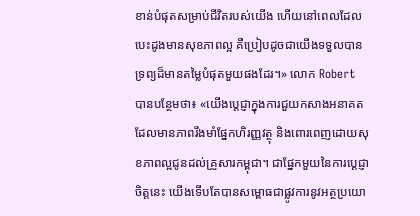ខាន់បំផុតសម្រាប់ជីវិតរបស់យើង ហើយនៅពេលដែលបេះដូងមានសុខភាពល្អ គឺប្រៀបដូចជាយើងទទួលបានទ្រព្យដ៏មានតម្លៃបំផុតមួយផងដែរ។» លោក Robert បានបន្ថែមថា៖ «យើងប្តេជ្ញាក្នុងការជួយកសាងអនាគតដែលមានភាពរឹងមាំផ្នែកហិរញ្ញវត្ថុ និងពោរពេញដោយសុខភាពល្អជូនដល់គ្រួសារកម្ពុជា។ ជាផ្នែកមួយនៃការប្តេជ្ញាចិត្តនេះ យើងទើបតែបានសម្ពោធជាផ្លូវការនូវអត្ថប្រយោ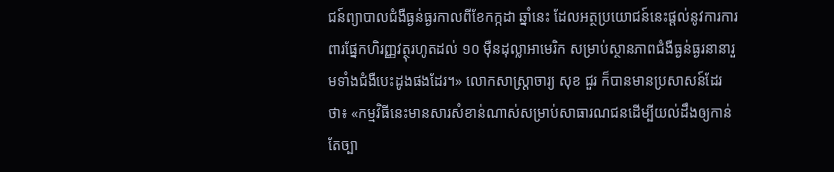ជន៍ព្យាបាលជំងឺធ្ងន់ធ្ងរកាលពីខែកក្កដា ឆ្នាំនេះ ដែលអត្ថប្រយោជន៍នេះផ្តល់នូវការការពារផ្នែកហិរញ្ញវត្ថុរហូតដល់ ១០ ម៉ឺនដុល្លាអាមេរិក សម្រាប់ស្ថានភាពជំងឺធ្ងន់ធ្ងរនានារួមទាំងជំងឺបេះដូងផងដែរ។» លោកសាស្ត្រាចារ្យ សុខ ជួរ ក៏បានមានប្រសាសន៍ដែរថា៖ «កម្មវិធីនេះមានសារសំខាន់ណាស់សម្រាប់សាធារណជនដើម្បីយល់ដឹងឲ្យកាន់តែច្បា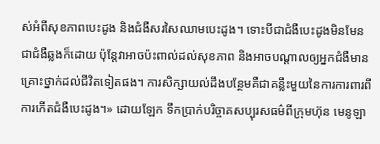ស់អំពីសុខភាពបេះដូង និងជំងឺសរសៃឈាមបេះដូង។ ទោះបីជាជំងឺបេះដូងមិនមែនជាជំងឺឆ្លងក៏ដោយ ប៉ុន្តែវាអាចប៉ះពាល់ដល់សុខភាព និងអាចបណ្តាលឲ្យអ្នកជំងឺមានគ្រោះថ្នាក់ដល់ជីវិតទៀតផង។ ការសិក្សាយល់ដឹងបន្ថែមគឺជាគន្លឹះមួយនៃការការពារពីការកើតជំងឺបេះដូង។» ដោយឡែក ទឹកប្រាក់បរិច្ចាគសប្បុរសធម៌ពីក្រុមហ៊ុន មេនូឡា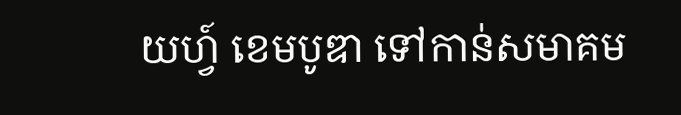យហ្វ៍ ខេមបូឌា ទៅកាន់សមាគម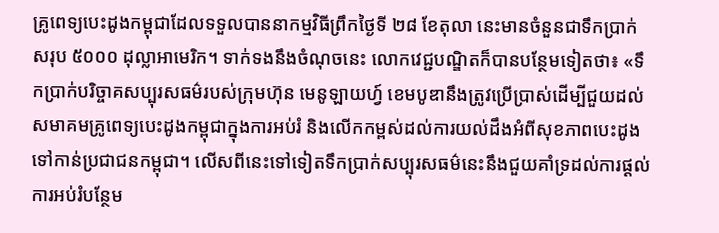គ្រូពេទ្យបេះដូងកម្ពុជាដែលទទួលបាននាកម្មវិធីព្រឹកថ្ងៃទី ២៨ ខែតុលា នេះមានចំនួនជាទឹកប្រាក់សរុប ៥០០០ ដុល្លាអាមេរិក។ ទាក់ទងនឹងចំណុចនេះ លោកវេជ្ជបណ្ឌិតក៏បានបន្ថែមទៀតថា៖ «ទឹកប្រាក់បរិច្ចាគសប្បុរសធម៌របស់ក្រុមហ៊ុន មេនូឡាយហ្វ៍ ខេមបូឌានឹងត្រូវប្រើប្រាស់ដើម្បីជួយដល់សមាគមគ្រូពេទ្យបេះដូងកម្ពុជាក្នុងការអប់រំ និងលើកកម្ពស់ដល់ការយល់ដឹងអំពីសុខភាពបេះដូងទៅកាន់ប្រជាជនកម្ពុជា។ លើសពីនេះទៅទៀតទឹកប្រាក់សប្បុរសធម៌នេះនឹងជួយគាំទ្រដល់ការផ្តល់ការអប់រំបន្ថែម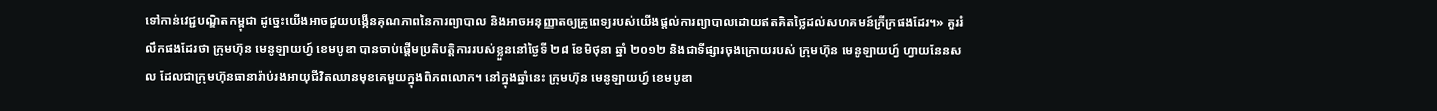ទៅកាន់វេជ្ជបណ្ឌិតកម្ពុជា ដូច្នេះយើងអាចជួយបង្កើនគុណភាពនៃការព្យាបាល និងអាចអនុញ្ញាតឲ្យគ្រូពេទ្យរបស់យើងផ្តល់ការព្យាបាលដោយឥតគិតថ្លៃដល់សហគមន៍ក្រីក្រផងដែរ។» គួររំលឹកផងដែរថា ក្រុមហ៊ុន មេនូឡាយហ្វ៍ ខេមបូឌា បានចាប់ផ្តើមប្រតិបត្តិការរបស់ខ្លួននៅថ្ងៃទី ២៨ ខែមិថុនា ឆ្នាំ ២០១២ និងជាទីផ្សារចុងក្រោយរបស់ ក្រុមហ៊ុន មេនូឡាយហ្វ៍ ហ្វាយនែនសល ដែលជាក្រុមហ៊ុនធានារ៉ាប់រងអាយុជីវិតឈានមុខគេមួយក្នុងពិភពលោក។ នៅក្នុងឆ្នាំនេះ ក្រុមហ៊ុន មេនូឡាយហ្វ៍ ខេមបូឌា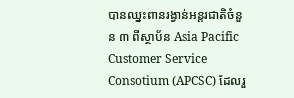បានឈ្នះពានរង្វាន់អន្តរជាតិចំនួន ៣ ពីស្ថាប័ន Asia Pacific Customer Service Consotium (APCSC) ដែលរួ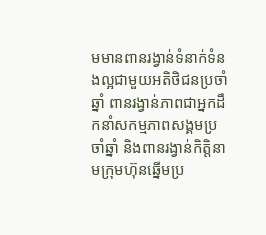មមានពានរង្វាន់ទំនាក់ទំនងល្អជាមួយអតិថិជនប្រចាំឆ្នាំ ពានរង្វាន់ភាពជាអ្នកដឹកនាំសកម្មភាពសង្គមប្រចាំឆ្នាំ និងពានរង្វាន់កិត្តិនាមក្រុមហ៊ុនឆ្នើមប្រ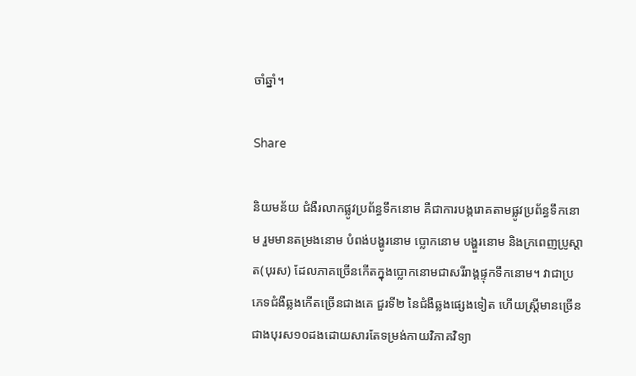ចាំឆ្នាំ។

Share

និយមន័យ ជំងឺរលាកផ្លូវប្រព័ន្ធទឹកនោម គឺជាការបង្ករោគតាមផ្លូវប្រព័ន្ធទឹកនោម រួមមានតម្រងនោម បំពង់បង្ហូរនោម ប្លោកនោម បង្ហួរនោម និងក្រពេញប្រូស្តាត(បុរស) ដែលភាគច្រើនកើតក្នុងប្លោកនោមជាសរីរាង្គផ្ទុកទឹកនោម។ វាជាប្រភេទជំងឺឆ្លងកើតច្រើនជាងគេ ជួរទី២ នៃជំងឺឆ្លងផ្សេងទៀត ហើយស្ត្រីមានច្រើនជាងបុរស១០ដងដោយសារតែទម្រង់កាយវិភាគវិទ្យា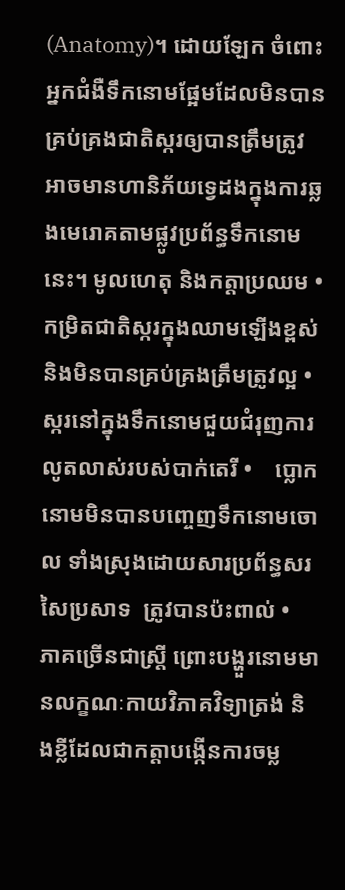(Anatomy)។ ដោយឡែក ចំពោះអ្នកជំងឺទឹកនោមផ្អែមដែលមិនបានគ្រប់គ្រងជាតិស្ករឲ្យបានត្រឹមត្រូវ អាចមានហានិភ័យទ្វេដងក្នុងការឆ្លងមេរោគតាមផ្លូវប្រព័ន្ធទឹកនោមនេះ។ មូលហេតុ និងកត្តាប្រឈម •    កម្រិតជាតិស្ករក្នុងឈាមឡើងខ្ពស់ និងមិនបានគ្រប់គ្រងត្រឹមត្រូវល្អ •    ស្ករនៅក្នុងទឹកនោមជួយជំរុញការលូតលាស់របស់បាក់តេរី •    ប្លោកនោមមិនបានបញ្ចេញទឹកនោមចោល ទាំងស្រុងដោយសារប្រព័ន្ធសរសៃប្រសាទ  ត្រូវបានប៉ះពាល់ •    ភាគច្រើនជាស្ត្រី ព្រោះបង្ហួរនោមមានលក្ខណៈកាយវិភាគវិទ្យាត្រង់ និងខ្លីដែលជាកត្តាបង្កើនការចម្ល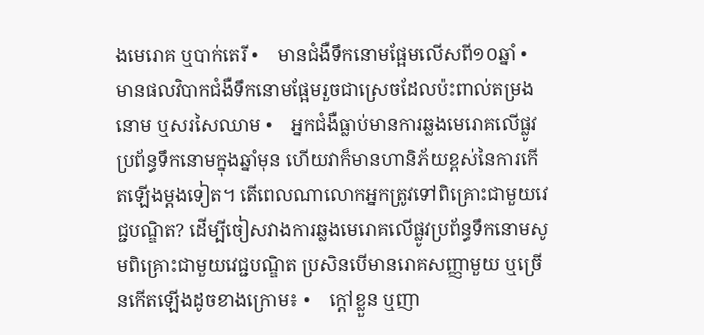ងមេរោគ ឬបាក់តេរី •    មានជំងឺទឹកនោមផ្អែមលើសពី១០ឆ្នាំ •    មានផលវិបាកជំងឺទឹកនោមផ្អែមរួចជាស្រេចដែលប៉ះពាល់តម្រងនោម ឬសរសៃឈាម •    អ្នកជំងឺធ្លាប់មានការឆ្លងមេរោគលើផ្លូវប្រព័ន្ធទឹកនោមក្នុងឆ្នាំមុន ហើយវាក៏មានហានិភ័យខ្ពស់នៃការកើតឡើងម្តងទៀត។ តើពេលណាលោកអ្នកត្រូវទៅពិគ្រោះជាមួយវេជ្ជបណ្ឌិត? ដើម្បីចៀសវាងការឆ្លងមេរោគលើផ្លូវប្រព័ន្ធទឹកនោមសូមពិគ្រោះជាមួយវេជ្ជបណ្ឌិត ប្រសិនបើមានរោគសញ្ញាមួយ ឬច្រើនកើតឡើងដូចខាងក្រោម៖ •    ក្ដៅខ្លួន ឬញា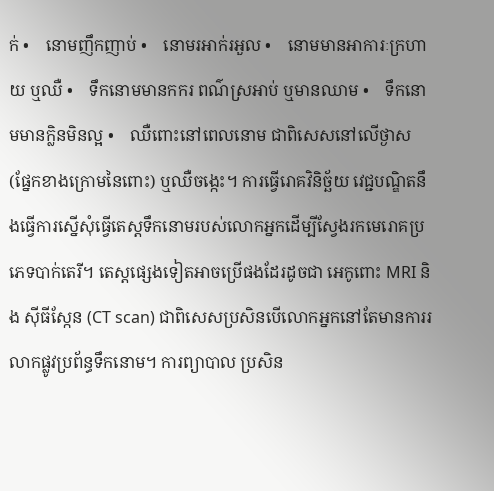ក់ •    នោមញឹកញាប់ •    នោមរអាក់រអួល •    នោមមានអាការៈក្រហាយ ឬឈឺ •    ទឹកនោមមានកករ ពណ៌ស្រអាប់ ឬមានឈាម •    ទឹកនោមមានក្លិនមិនល្អ •    ឈឺពោះនៅពេលនោម ជាពិសេសនៅលើថ្ងាស (ផ្នែកខាងក្រោមនៃពោះ) ឬឈឺចង្កេះ។ ការធ្វើរោគវិនិច្ឆ័យ វេជ្ជបណ្ឌិតនឹងធ្វើការស្នើសុំធ្វើតេស្តទឹកនោមរបស់លោកអ្នកដើម្បីស្វែងរកមេរោគប្រភេទបាក់តេរី។ តេស្តផ្សេងទៀតអាចប្រើផងដែរដូចជា អេកូពោះ MRI និង ស៊ីធីស្កែន (CT scan) ជាពិសេសប្រសិនបើលោកអ្នកនៅតែមានការរលាកផ្លូវប្រព័ន្ធទឹកនោម។ ការព្យាបាល ប្រសិន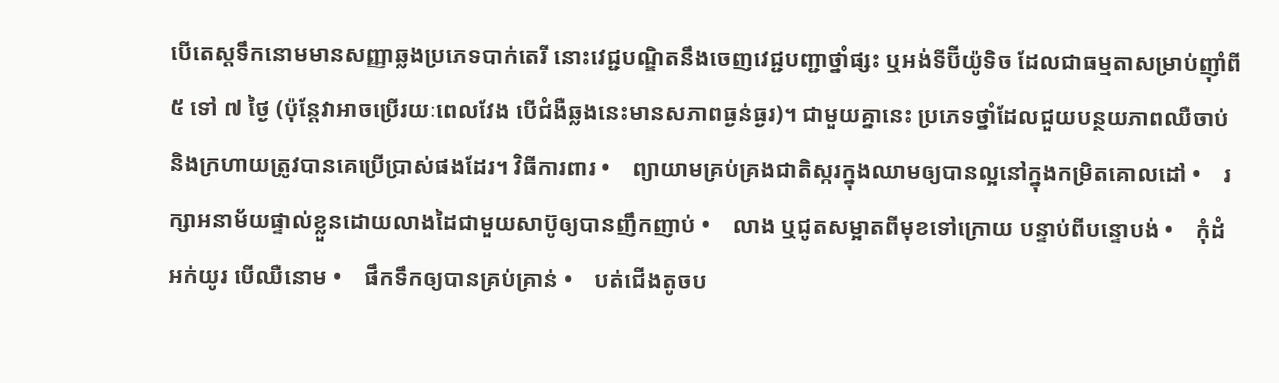បើតេស្តទឹកនោមមានសញ្ញាឆ្លងប្រភេទបាក់តេរី នោះវេជ្ជបណ្ឌិតនឹងចេញវេជ្ជបញ្ជាថ្នាំផ្សះ ឬអង់ទីប៊ីយ៉ូទិច ដែលជាធម្មតាសម្រាប់ញ៉ាំពី ៥ ទៅ ៧ ថ្ងៃ (ប៉ុន្តែវាអាចប្រើរយៈពេលវែង បើជំងឺឆ្លងនេះមានសភាពធ្ងន់ធ្ងរ)។ ជាមួយគ្នានេះ ប្រភេទថ្នាំដែលជួយបន្ថយភាពឈឺចាប់ និងក្រហាយត្រូវបានគេប្រើប្រាស់ផងដែរ។ វិធីការពារ •    ព្យាយាមគ្រប់គ្រងជាតិស្ករក្នុងឈាមឲ្យបានល្អនៅក្នុងកម្រិតគោលដៅ •    រក្សាអនាម័យផ្ទាល់ខ្លួនដោយលាងដៃជាមួយសាប៊ូឲ្យបានញឹកញាប់ •    លាង ឬជូតសម្អាតពីមុខទៅក្រោយ បន្ទាប់ពីបន្ទោបង់ •    កុំដំអក់យូរ បើឈឺនោម •    ផឹកទឹកឲ្យបានគ្រប់គ្រាន់ •    បត់ជើងតូចប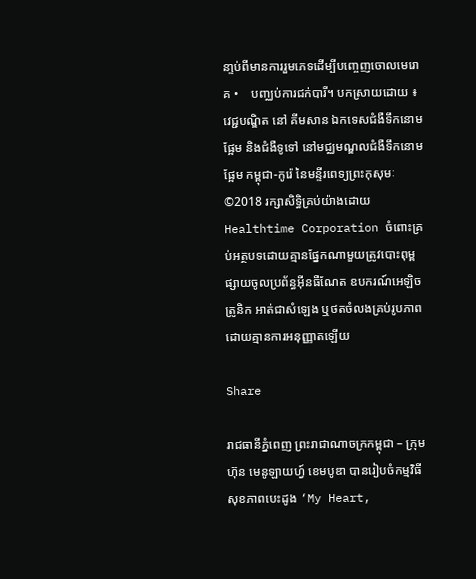នា្ទប់ពីមានការរួមភេទដើម្បីបញ្ចេញចោលមេរោគ •    បញ្ឈប់ការជក់បារី។ បកស្រាយដោយ ៖ វេជ្ជបណ្ឌិត នៅ គីមសាន ឯកទេសជំងឺទឹកនោមផ្អែម និងជំងឺទូទៅ នៅមជ្ឈមណ្ឌលជំងឺទឹកនោមផ្អែម កម្ពុជា-កូរ៉េ នៃមន្ទីរពេទ្យព្រះកុសុមៈ ©2018 រក្សាសិទ្ធិគ្រប់យ៉ាងដោយ Healthtime Corporation ចំពោះគ្រប់អត្ថបទដោយគ្មានផ្នែកណាមួយត្រូវបោះពុម្ពផ្សាយចូលប្រព័ន្ធអ៊ីនធឺណែត ឧបករណ៍អេឡិចត្រូនិក អាត់ជាសំឡេង ឬថតចំលងគ្រប់រូបភាពដោយគ្មានការអនុញ្ញាតឡើយ

Share

រាជធានីភ្នំពេញ ព្រះរាជាណាចក្រកម្ពុជា – ក្រុមហ៊ុន មេនូឡាយហ្វ៍ ខេមបូឌា បានរៀបចំកម្មវិធីសុខភាពបេះដូង ‘My Heart,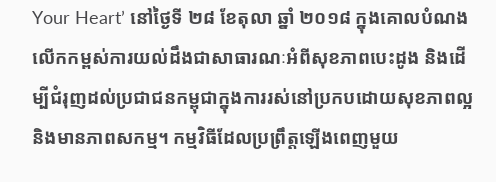Your Heart’ នៅថ្ងៃទី ២៨ ខែតុលា ឆ្នាំ ២០១៨ ក្នុងគោលបំណងលើកកម្ពស់ការយល់ដឹងជាសាធារណៈអំពីសុខភាពបេះដូង និងដើម្បីជំរុញដល់ប្រជាជនកម្ពុជាក្នុងការរស់នៅប្រកបដោយសុខភាពល្អ និងមានភាពសកម្ម។ កម្មវិធីដែលប្រព្រឹត្តឡើងពេញមួយ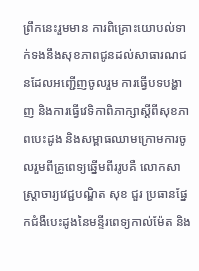ព្រឹកនេះរួមមាន ការពិគ្រោះយោបល់ទាក់ទងនឹងសុខភាពជូនដល់សាធារណជនដែលអញ្ជើញចូលរួម ការធ្វើបទបង្ហាញ និងការធ្វើវេទិកាពិភាក្សាស្តីពីសុខភាពបេះដូង និងសម្ពាធឈាមក្រោមការចូលរួមពីគ្រូពេទ្យឆ្នើមពីររូបគឺ លោកសាស្ត្រាចារ្យវេជ្ជបណ្ឌិត សុខ ជួរ ប្រធានផ្នែកជំងឺបេះដូងនៃមន្ទីរពេទ្យកាល់ម៉ែត និង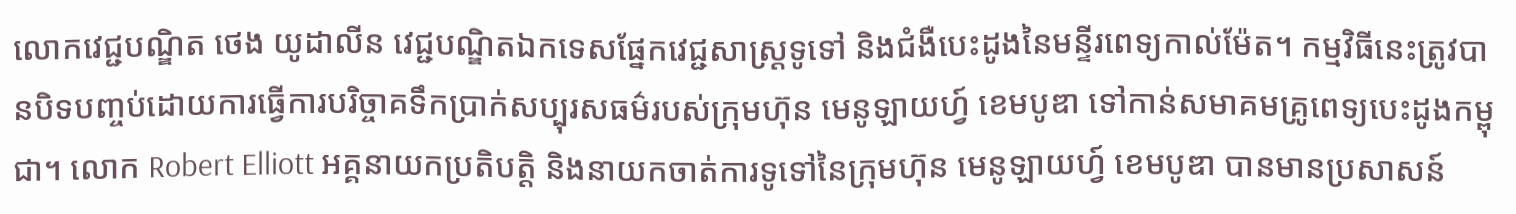លោកវេជ្ជបណ្ឌិត ថេង យូដាលីន វេជ្ជបណ្ឌិតឯកទេសផ្នែកវេជ្ជសាស្រ្តទូទៅ និងជំងឺបេះដូងនៃមន្ទីរពេទ្យកាល់ម៉ែត។ កម្មវិធីនេះត្រូវបានបិទបញ្ចប់ដោយការធ្វើការបរិច្ចាគទឹកប្រាក់សប្បុរសធម៌របស់ក្រុមហ៊ុន មេនូឡាយហ្វ៍ ខេមបូឌា ទៅកាន់សមាគមគ្រូពេទ្យបេះដូងកម្ពុជា។ លោក Robert Elliott អគ្គនាយកប្រតិបត្តិ និងនាយកចាត់ការទូទៅនៃក្រុមហ៊ុន មេនូឡាយហ្វ៍ ខេមបូឌា បានមានប្រសាសន៍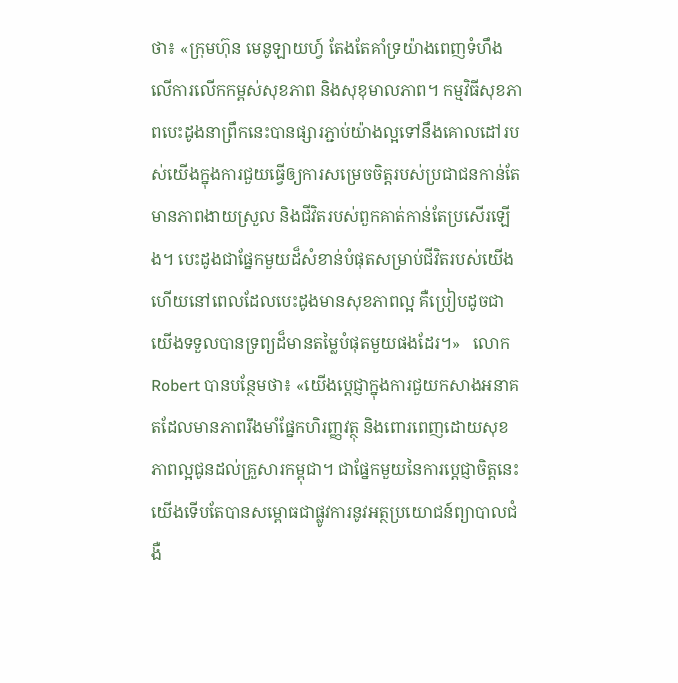ថា៖ «ក្រុមហ៊ុន មេនូឡាយហ្វ៍ តែងតែគាំទ្រយ៉ាងពេញទំហឹងលើការលើកកម្ពស់សុខភាព និងសុខុមាលភាព។ កម្មវិធីសុខភាពបេះដូងនាព្រឹកនេះបានផ្សារភ្ជាប់យ៉ាងល្អទៅនឹងគោលដៅរបស់យើងក្នុងការជួយធ្វើឲ្យការសម្រេចចិត្តរបស់ប្រជាជនកាន់តែមានភាពងាយស្រួល និងជីវិតរបស់ពួកគាត់កាន់តែប្រសើរឡើង។ បេះដូងជាផ្នែកមួយដ៏សំខាន់បំផុតសម្រាប់ជីវិតរបស់យើង ហើយនៅពេលដែលបេះដូងមានសុខភាពល្អ គឺប្រៀបដូចជាយើងទទួលបានទ្រព្យដ៏មានតម្លៃបំផុតមួយផងដែរ។»   លោក Robert បានបន្ថែមថា៖ «យើងប្តេជ្ញាក្នុងការជួយកសាងអនាគតដែលមានភាពរឹងមាំផ្នែកហិរញ្ញវត្ថុ និងពោរពេញដោយសុខភាពល្អជូនដល់គ្រួសារកម្ពុជា។ ជាផ្នែកមួយនៃការប្តេជ្ញាចិត្តនេះ យើងទើបតែបានសម្ពោធជាផ្លូវការនូវអត្ថប្រយោជន៍ព្យាបាលជំងឺ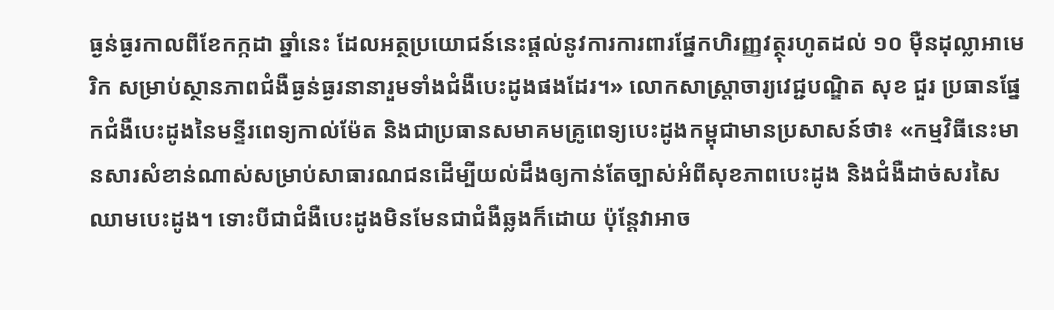ធ្ងន់ធ្ងរកាលពីខែកក្កដា ឆ្នាំនេះ ដែលអត្ថប្រយោជន៍នេះផ្តល់នូវការការពារផ្នែកហិរញ្ញវត្ថុរហូតដល់ ១០ ម៉ឺនដុល្លាអាមេរិក សម្រាប់ស្ថានភាពជំងឺធ្ងន់ធ្ងរនានារួមទាំងជំងឺបេះដូងផងដែរ។» លោកសាស្ត្រាចារ្យវេជ្ជបណ្ឌិត សុខ ជួរ ប្រធានផ្នែកជំងឺបេះដូងនៃមន្ទីរពេទ្យកាល់ម៉ែត និងជាប្រធានសមាគមគ្រូពេទ្យបេះដូងកម្ពុជាមានប្រសាសន៍ថា៖ «កម្មវិធីនេះមានសារសំខាន់ណាស់សម្រាប់សាធារណជនដើម្បីយល់ដឹងឲ្យកាន់តែច្បាស់អំពីសុខភាពបេះដូង និងជំងឺដាច់សរសៃឈាមបេះដូង។ ទោះបីជាជំងឺបេះដូងមិនមែនជាជំងឺឆ្លងក៏ដោយ ប៉ុន្តែវាអាច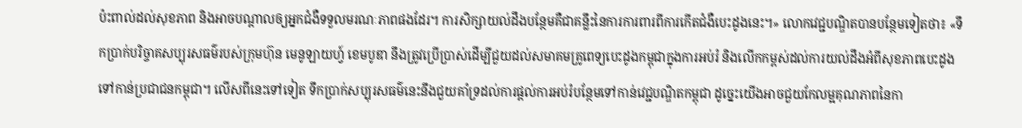ប៉ះពាល់ដល់សុខភាព និងអាចបណ្តាលឲ្យអ្នកជំងឺទទួលមរណៈភាពផងដែរ។ ការសិក្សាយល់ដឹងបន្ថែមគឺជាគន្លឹះនៃការការពារពីការកើតជំងឺបេះដូងនេះ។» លោកវេជ្ជបណ្ឌិតបានបន្ថែមទៀតថា៖ «ទឹកប្រាក់បរិច្ចាគសប្បុរសធម៌របស់ក្រុមហ៊ុន មេនូឡាយហ្វ៍ ខេមបូឌា នឹងត្រូវប្រើប្រាស់ដើម្បីជួយដល់សមាគមគ្រូពេទ្យបេះដូងកម្ពុជាក្នុងការអប់រំ និងលើកកម្ពស់ដល់ការយល់ដឹងអំពីសុខភាពបេះដូងទៅកាន់ប្រជាជនកម្ពុជា។ លើសពីនេះទៅទៀត ទឹកប្រាក់សប្បុរសធម៌នេះនឹងជួយគាំទ្រដល់ការផ្តល់ការអប់រំបន្ថែមទៅកាន់វេជ្ជបណ្ឌិតកម្ពុជា ដូច្នេះយើងអាចជួយកែលម្អគុណភាពនៃកា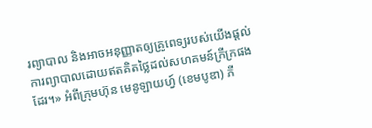រព្យាបាល និងអាចអនុញ្ញាតឲ្យគ្រូពេទ្យរបស់យើងផ្តល់ការព្យាបាលដោយឥតគិតថ្លៃដល់សហគមន៍ក្រីក្រផងដែរ។» អំពីក្រុមហ៊ុន មេនូឡាយហ្វ៍ (ខេមបូឌា) ភី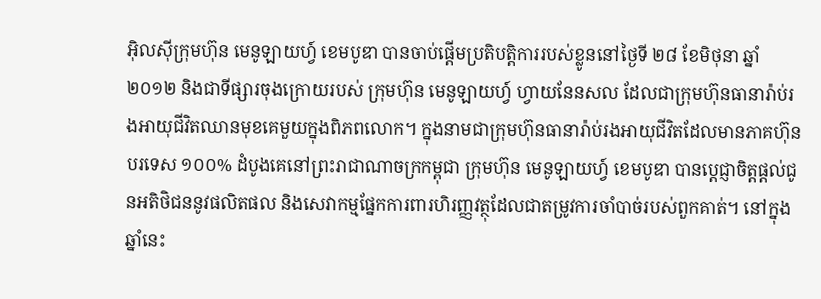អ៊ិលស៊ីក្រុមហ៊ុន មេនូឡាយហ្វ៍ ខេមបូឌា បានចាប់ផ្តើមប្រតិបត្តិការរបស់ខ្លូននៅថ្ងៃទី ២៨ ខែមិថុនា ឆ្នាំ ២០១២ និងជាទីផ្សារចុងក្រោយរបស់ ក្រុមហ៊ុន មេនូឡាយហ្វ៍ ហ្វាយនែនសល ដែលជាក្រុមហ៊ុនធានារ៉ាប់រងអាយុជីវិតឈានមុខគេមួយក្នុងពិភពលោក។ ក្នុងនាមជាក្រុមហ៊ុនធានារ៉ាប់រងអាយុជីវិតដែលមានភាគហ៊ុនបរទេស ១០០% ដំបូងគេនៅព្រះរាជាណាចក្រកម្ពុជា ក្រុមហ៊ុន មេនូឡាយហ្វ៍ ខេមបូឌា បានប្តេជ្ញាចិត្តផ្តល់ជូនអតិថិជននូវផលិតផល និងសេវាកម្មផ្នែកការពារហិរញ្ញវត្ថុដែលជាតម្រូវការចាំបាច់របស់ពួកគាត់។ នៅក្នុងឆ្នាំនេះ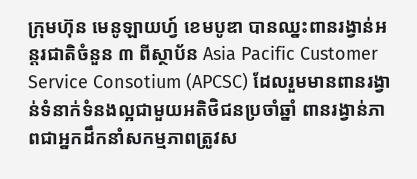ក្រុមហ៊ុន មេនូឡាយហ្វ៍ ខេមបូឌា បានឈ្នះពានរង្វាន់អន្តរជាតិចំនួន ៣ ពីស្ថាប័ន Asia Pacific Customer Service Consotium (APCSC) ដែលរួមមានពានរង្វាន់ទំនាក់ទំនងល្អជាមួយអតិថិជនប្រចាំឆ្នាំ ពានរង្វាន់ភាពជាអ្នកដឹកនាំសកម្មភាពត្រូវស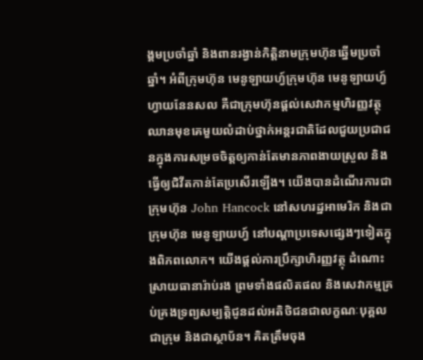ង្គមប្រចាំឆ្នាំ និងពានរង្វាន់កិត្តិនាមក្រុមហ៊ុនឆ្នើមប្រចាំឆ្នាំ។ អំពីក្រុមហ៊ុន មេនូឡាយហ្វ៍ក្រុមហ៊ុន មេនូឡាយហ្វ៍ ហ្វាយនែនសល គឺជាក្រុមហ៊ុនផ្តល់សេវាកម្មហិរញ្ញវត្ថុឈានមុខគេមួយលំដាប់ថ្នាក់អន្តរជាតិដែលជួយប្រជាជនក្នុងការសម្រចចិត្តឲ្យកាន់តែមានភាពងាយស្រួល និងធ្វើឲ្យជិវីតកាន់តែប្រសើរឡើង។ យើងបានដំណើរការជាក្រុមហ៊ុន John Hancock នៅសហរដ្ឋអាមេរិក និងជាក្រុមហ៊ុន មេនូឡាយហ្វ៍ នៅបណ្តាប្រទេសផ្សេងៗទៀតក្នុងពិភពលោក។ យើងផ្តល់ការប្រឹក្សាហិរញ្ញវត្ថុ ដំណោះស្រាយធានារ៉ាប់រង ព្រមទាំងផលិតផល និងសេវាកម្មគ្រប់គ្រងទ្រព្យសម្បត្តិជូនដល់អតិថិជនជាលក្ខណៈបុគ្គល ជាក្រុម និងជាស្ថាប័ន។ គិតត្រឹមចុង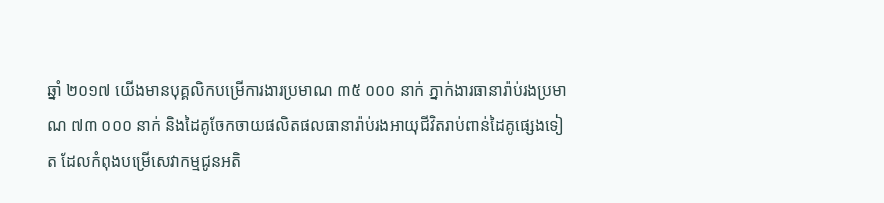ឆ្នាំ ២០១៧ យើងមានបុគ្គលិកបម្រើការងារប្រមាណ ៣៥ ០០០ នាក់ ភ្នាក់ងារធានារ៉ាប់រងប្រមាណ ៧៣ ០០០ នាក់ និងដៃគូចែកចាយផលិតផលធានារ៉ាប់រងអាយុជីវិតរាប់ពាន់ដៃគូផ្សេងទៀត ដែលកំពុងបម្រើសេវាកម្មជូនអតិ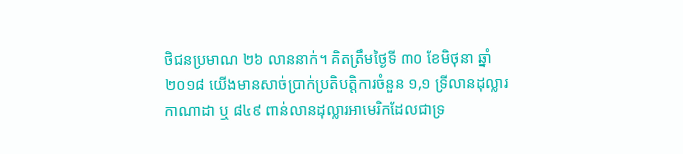ថិជនប្រមាណ ២៦ លាននាក់។ គិតត្រឹមថ្ងៃទី ៣០ ខែមិថុនា ឆ្នាំ ២០១៨ យើងមានសាច់ប្រាក់ប្រតិបត្តិការចំនួន ១,១ ទ្រីលានដុល្លារកាណាដា ឬ ៨៤៩ ពាន់លានដុល្លារអាមេរិកដែលជាទ្រ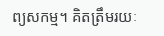ព្យសកម្ម។ គិតត្រឹមរយៈ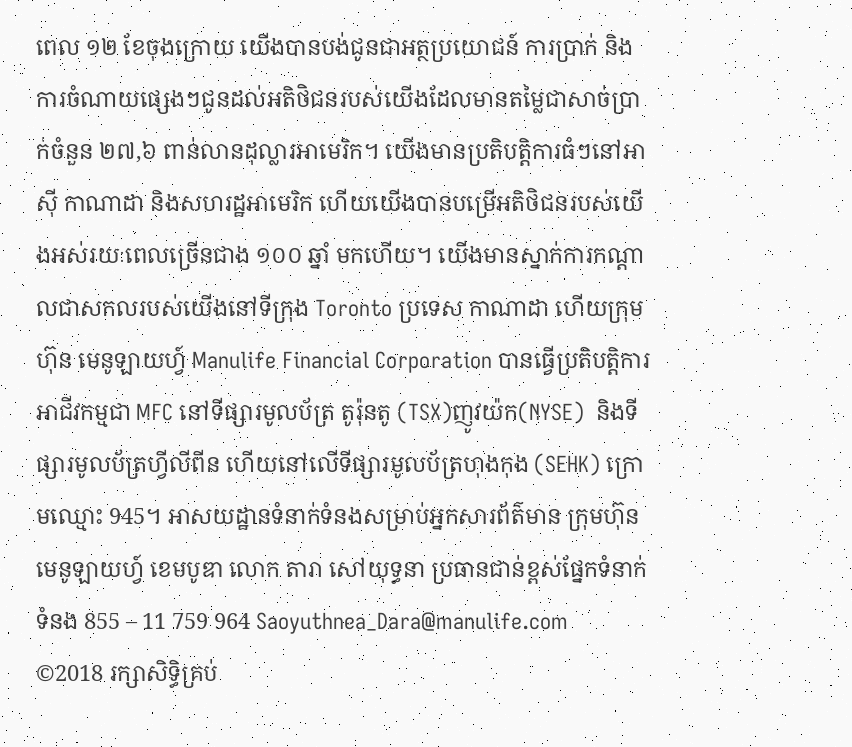ពេល ១២ ខែចុងក្រោយ យើងបានបង់ជូនជាអត្ថប្រយោជន៍ ការប្រាក់ និងការចំណាយផ្សេងៗជូនដល់អតិថិជនរបស់យើងដែលមានតម្លៃជាសាច់ប្រាក់ចំនួន ២៧,៦ ពាន់លានដុល្លារអាមេរិក។ យើងមានប្រតិបត្តិការធំៗនៅអាស៊ី កាណាដា និងសហរដ្ឋអាមេរិក ហើយយើងបានបម្រើអតិថិជនរបស់យើងអស់រយៈពេលច្រើនជាង ១០០ ឆ្នាំ មកហើយ។ យើងមានស្នាក់ការកណ្តាលជាសកលរបស់យើងនៅទីក្រុង Toronto ប្រទេស កាណាដា ហើយក្រុមហ៊ុន មេនូឡាយហ្វ៍ Manulife Financial Corporation បានធ្វើប្រតិបត្តិការអាជីវកម្មជា MFC នៅទីផ្សារមូលប័ត្រ តូរ៉ុនតូ (TSX)ញូវយ៉ក(NYSE)  និងទីផ្សារមូលប័ត្រហ្វីលីពីន ហើយនៅលើទីផ្សារមូលប័ត្រហុងកុង (SEHK) ក្រោមឈ្មោះ 945។ អាសយដ្ឋានទំនាក់ទំនងសម្រាប់អ្នកសារព័ត៌មាន ក្រុមហ៊ុន មេនូឡាយហ្វ៍ ខេមបូឌា លោក តារា សៅយុទ្ធនា ប្រធានជាន់ខ្ពស់ផ្នែកទំនាក់ទំនង 855 – 11 759 964 Saoyuthnea_Dara@manulife.com      ©2018 រក្សាសិទ្ធិគ្រប់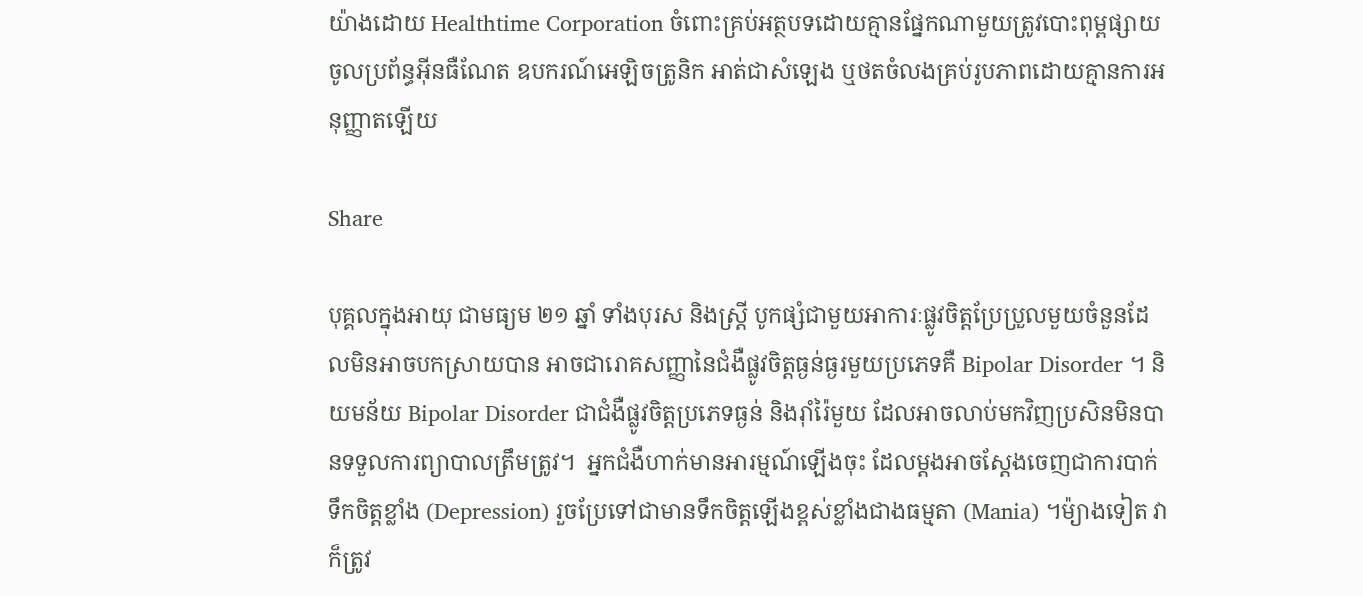យ៉ាងដោយ Healthtime Corporation ចំពោះគ្រប់អត្ថបទដោយគ្មានផ្នែកណាមួយត្រូវបោះពុម្ពផ្សាយចូលប្រព័ន្ធអ៊ីនធឺណែត ឧបករណ៍អេឡិចត្រូនិក អាត់ជាសំឡេង ឬថតចំលងគ្រប់រូបភាពដោយគ្មានការអនុញ្ញាតឡើយ

Share

បុគ្គលក្នុងអាយុ ជាមធ្យម ២១ ឆ្នាំ ទាំងបុរស និងស្រ្តី បូកផ្សំជាមួយអាការៈផ្លូវចិត្តប្រែប្រួលមួយចំនួនដែលមិនអាចបកស្រាយបាន អាចជារោគសញ្ញានៃជំងឺផ្លូវចិត្តធ្ងន់ធ្ងរមួយប្រភេទគឺ Bipolar Disorder ។ និយមន័យ Bipolar Disorder ជាជំងឺផ្លូវចិត្តប្រភេទធ្ងន់ និងរ៉ាំរ៉ៃមួយ ដែលអាចលាប់មកវិញប្រសិនមិនបានទទួលការព្យាបាលត្រឹមត្រូវ។  អ្នកជំងឺហាក់មានអារម្មណ៍ឡើងចុះ ដែលម្តងអាចស្តែងចេញជាការបាក់ទឹកចិត្តខ្លាំង (Depression) រួចប្រែទៅជាមានទឹកចិត្តឡើងខ្ពស់ខ្លាំងជាងធម្មតា (Mania) ។ម៉្យាងទៀត វាក៏ត្រូវ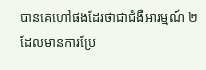បានគេហៅផងដែរថាជាជំងឺអារម្មណ៍ ២ ដែលមានការប្រែ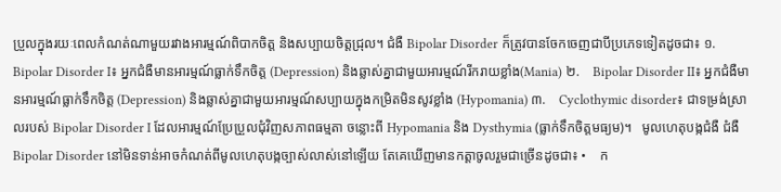ប្រួលក្នុងរយៈពេលកំណត់ណាមួយរវាងអារម្មណ៍ពិបាកចិត្ត និងសប្បាយចិត្តជ្រុល។ ជំងឺ Bipolar Disorder ក៏ត្រូវបានចែកចេញជាបីប្រភេទទៀតដូចជា៖ ១.    Bipolar Disorder I៖ អ្នកជំងឺមានអារម្មណ៍ធ្លាក់ទឹកចិត្ត (Depression) និងឆ្លាស់គ្នាជាមួយអារម្មណ៍រីករាយខ្លាំង(Mania) ២.    Bipolar Disorder II៖ អ្នកជំងឺមានអារម្មណ៍ធ្លាក់ទឹកចិត្ត (Depression) និងឆ្លាស់គ្នាជាមួយអារម្មណ៍សប្បាយក្នុងកម្រិតមិនសូវខ្លាំង (Hypomania) ៣.    Cyclothymic disorder៖ ជាទម្រង់ស្រាលរបស់ Bipolar Disorder I ដែលអារម្មណ៍ប្រែប្រួលជុំវិញសភាពធម្មតា ចន្លោះពី Hypomania និង Dysthymia (ធ្លាក់ទឹកចិត្តមធ្យម)។   មូលហេតុបង្កជំងឺ ជំងឺ Bipolar Disorder នៅមិនទាន់អាចកំណត់ពីមូលហេតុបង្កច្បាស់លាស់នៅឡើយ តែគេឃើញមានកត្តាចូលរួមជាច្រើនដូចជា៖ •    ក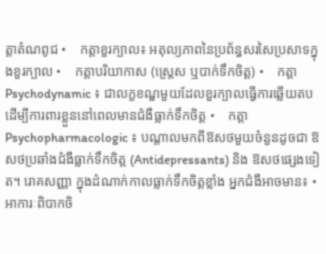ត្តាតំណពូជ •    កត្តាខួរក្បាល៖ អតុល្យភាពនៃប្រព័ន្ធសរសៃប្រសាទក្នុងខួរក្បាល •    កត្តាបរិយាកាស (ស្រេ្តស ឬបាក់ទឹកចិត្ត) •    កត្តា Psychodynamic ៖ ជាលក្ខខណ្ឌមួយដែលខួរក្បាលធ្វើការឆ្លើយតបដើម្បីការពារខ្លួននៅពេលមានជំងឺធ្លាក់ទឹកចិត្ត •    កត្តា Psychopharmacologic ៖ បណ្តាលមកពីឱសថមួយចំនួនដូចជា ឱសថប្រឆាំងជំងឺធ្លាក់ទឹកចិត្ត (Antidepressants) និង ឱសថផ្សេងទៀត។ រោគសញ្ញា ក្នុងដំណាក់កាលធ្លាក់ទឹកចិត្តខ្លាំង អ្នកជំងឺអាចមាន៖ •    អាការៈពិបាកចិ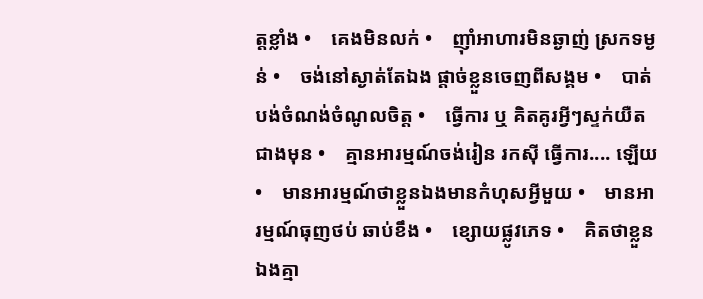ត្តខ្លាំង •    គេងមិនលក់ •    ញ៉ាំអាហារមិនឆ្ងាញ់ ស្រកទម្ងន់ •    ចង់នៅស្ងាត់តែឯង ផ្តាច់ខ្លួនចេញពីសង្គម •    បាត់បង់ចំណង់ចំណូលចិត្ត •    ធ្វើការ ឬ គិតគូរអ្វីៗស្ទក់យឺតជាងមុន •    គ្មានអារម្មណ៍ចង់រៀន រកស៊ី ធ្វើការ.... ឡើយ •    មានអារម្មណ៍ថាខ្លួនឯងមានកំហុសអ្វីមួយ •    មានអារម្មណ៍ធុញថប់ ឆាប់ខឹង •    ខ្សោយផ្លូវភេទ •    គិតថាខ្លួនឯងគ្មា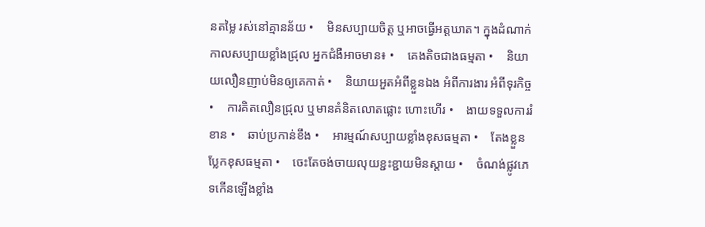នតម្លៃ រស់នៅគ្មានន័យ •    មិនសប្បាយចិត្ត ឬអាចធ្វើអត្តឃាត។ ក្នុងដំណាក់កាលសប្បាយខ្លាំងជ្រុល អ្នកជំងឺអាចមាន៖ •    គេងតិចជាងធម្មតា •    និយាយលឿនញាប់មិនឲ្យគេកាត់ •    និយាយអួតអំពីខ្លួនឯង អំពីការងារ អំពីទុរកិច្ច •    ការគិតលឿនជ្រុល ឬមានគំនិតលោតផ្លោះ ហោះហើរ •    ងាយទទួលការរំខាន •    ឆាប់ប្រកាន់ខឹង •    អារម្មណ៍សប្បាយខ្លាំងខុសធម្មតា •    តែងខ្លួនប្លែកខុសធម្មតា •    ចេះតែចង់ចាយលុយខ្ជះខ្ជាយមិនស្ដាយ •    ចំណង់ផ្លូវភេទកើនឡើងខ្លាំង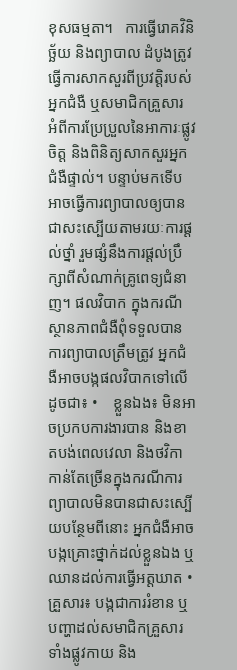ខុសធម្មតា។   ការធ្វើរោគវិនិច្ឆ័យ និងព្យាបាល ដំបូងត្រូវធ្វើការសាកសួរពីប្រវត្តិរបស់អ្នកជំងឺ ឬសមាជិកគ្រួសារ អំពីការប្រែប្រួលនៃអាការៈផ្លូវចិត្ត និងពិនិត្យសាកសួរអ្នកជំងឺផ្ទាល់។ បន្ទាប់មកទើបអាចធ្វើការព្យាបាលឲ្យបានជាសះស្បើយតាមរយៈការផ្តល់ថ្នាំ រួមផ្សំនឹងការផ្ដល់ប្រឹក្សាពីសំណាក់គ្រូពេទ្យជំនាញ។ ផលវិបាក ក្នុងករណីស្ថានភាពជំងឺពុំទទួលបានការព្យាបាលត្រឹមត្រូវ អ្នកជំងឺអាចបង្កផលវិបាកទៅលើដូចជា៖ •    ខ្លួនឯង៖ មិនអាចប្រកបការងារបាន និងខាតបង់ពេលវេលា និងថវិកាកាន់តែច្រើនក្នុងករណីការព្យាបាលមិនបានជាសះស្បើយបន្ថែមពីនោះ អ្នកជំងឺអាចបង្កគ្រោះថ្នាក់ដល់ខ្លួនឯង ឬឈានដល់ការធ្វើអត្តឃាត •    គ្រួសារ៖ បង្កជាការរំខាន ឬបញ្ហាដល់សមាជិកគ្រួសារទាំងផ្លូវកាយ និង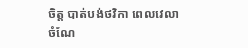ចិត្ត បាត់បង់ថវិកា ពេលវេលា ចំណែ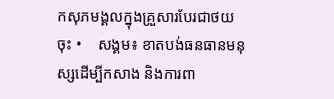កសុភមង្គលក្នុងគ្រួសារបែរជាថយចុះ •    សង្គម៖ ខាតបង់ធនធានមនុស្សដើម្បីកសាង និងការពា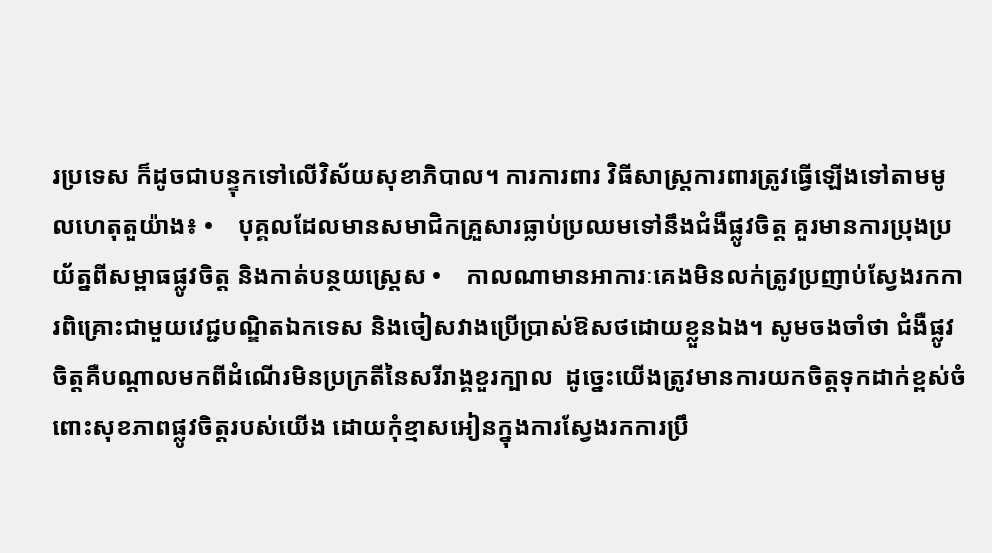រប្រទេស ក៏ដូចជាបន្ទុកទៅលើវិស័យសុខាភិបាល។ ការការពារ វិធីសាស្រ្តការពារត្រូវធ្វើឡើងទៅតាមមូលហេតុតួយ៉ាង៖ •    បុគ្គលដែលមានសមាជិកគ្រួសារធ្លាប់ប្រឈមទៅនឹងជំងឺផ្លូវចិត្ត គួរមានការប្រុងប្រយ័ត្នពីសម្ពាធផ្លូវចិត្ត និងកាត់បន្ថយស្រេ្តស •    កាលណាមានអាការៈគេងមិនលក់ត្រូវប្រញាប់ស្វែងរកការពិគ្រោះជាមួយវេជ្ជបណ្ឌិតឯកទេស និងចៀសវាងប្រើប្រាស់ឱសថដោយខ្លួនឯង។ សូមចងចាំថា ជំងឺផ្លូវចិត្តគឺបណ្តាលមកពីដំណើរមិនប្រក្រតីនៃសរីរាង្គខួរក្បាល  ដូច្នេះយើងត្រូវមានការយកចិត្តទុកដាក់ខ្ពស់ចំពោះសុខភាពផ្លូវចិត្តរបស់យើង ដោយកុំខ្មាសអៀនក្នុងការស្វែងរកការប្រឹ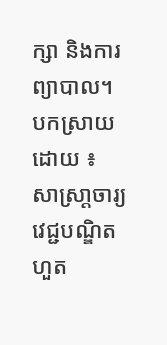ក្សា និងការព្យាបាល។ បកស្រាយដោយ ៖ សាស្រា្តចារ្យ   វេជ្ជបណ្ឌិត ហួត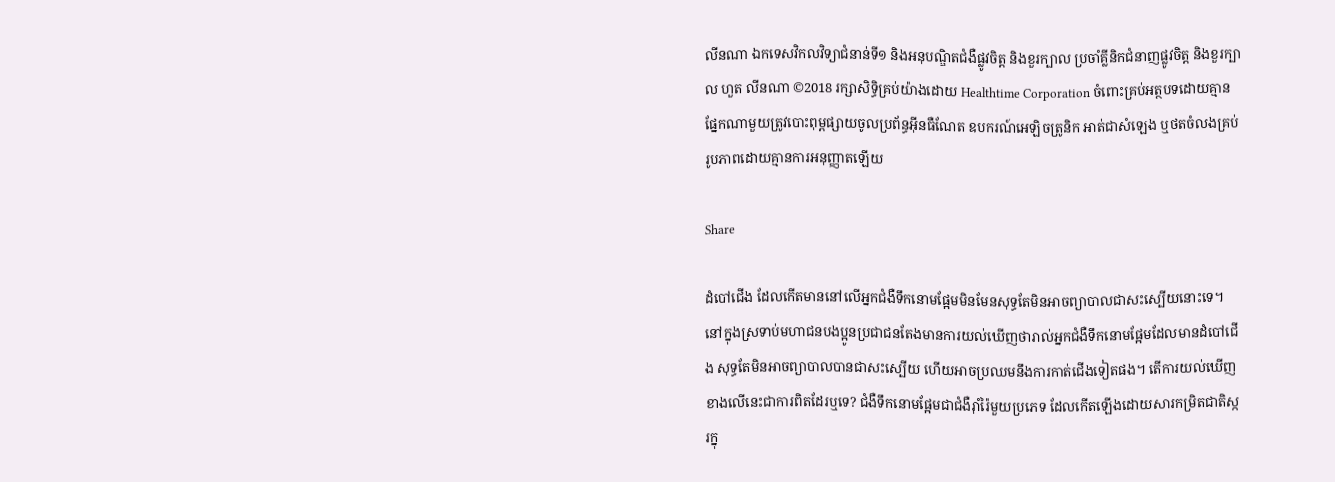លីនណា ឯកទេសវិកលវិទ្យាជំនាន់ទី១ និងអនុបណ្ឌិតជំងឺផ្លូវចិត្ត និងខួរក្បាល ប្រចាំគ្លីនិកជំនាញផ្លូវចិត្ត និងខួរក្បាល ហួត លីនណា ©2018 រក្សាសិទ្ធិគ្រប់យ៉ាងដោយ Healthtime Corporation ចំពោះគ្រប់អត្ថបទដោយគ្មានផ្នែកណាមួយត្រូវបោះពុម្ពផ្សាយចូលប្រព័ន្ធអ៊ីនធឺណែត ឧបករណ៍អេឡិចត្រូនិក អាត់ជាសំឡេង ឬថតចំលងគ្រប់រូបភាពដោយគ្មានការអនុញ្ញាតឡើយ

Share

ដំបៅជើង ដែលកើតមាននៅលើអ្នកជំងឺទឹកនោមផ្អែមមិនមែនសុទ្ធតែមិនអាចព្យាបាលជាសះស្បើយនោះទេ។ នៅក្នុងស្រទាប់មហាជនបងប្អូនប្រជាជនតែងមានការយល់ឃើញថារាល់អ្នកជំងឺទឹកនោមផ្អែមដែលមានដំបៅជើង សុទ្ធតែមិនអាចព្យាបាលបានជាសះស្បើយ ហើយអាចប្រឈមនឹងការកាត់ជើងទៀតផង។ តើការយល់ឃើញខាងលើនេះជាការពិតដែរឬទេ? ជំងឺទឹកនោមផ្អែមជាជំងឺរ៉ាំរ៉ៃមួយប្រភេទ ដែលកើតឡើងដោយសារកម្រិតជាតិស្ករក្នុ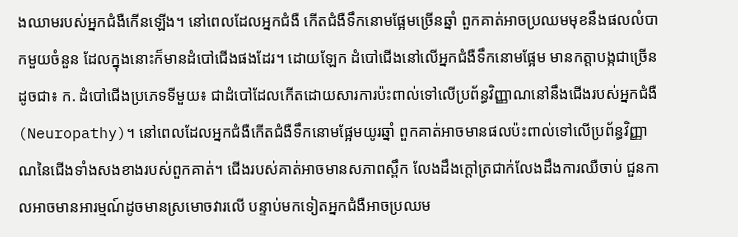ងឈាមរបស់អ្នកជំងឺកើនឡើង។ នៅពេលដែលអ្នកជំងឺ កើតជំងឺទឹកនោមផ្អែមច្រើនឆ្នាំ ពួកគាត់អាចប្រឈមមុខនឹងផលលំបាកមួយចំនួន ដែលក្នុងនោះក៏មានដំបៅជើងផងដែរ។ ដោយឡែក ដំបៅជើងនៅលើអ្នកជំងឺទឹកនោមផ្អែម មានកត្តាបង្កជាច្រើនដូចជា៖ ក. ដំបៅជើងប្រភេទទីមួយ៖ ជាដំបៅដែលកើតដោយសារការប៉ះពាល់ទៅលើប្រព័ន្ធវិញ្ញាណនៅនឹងជើងរបស់អ្នកជំងឺ (Neuropathy)។ នៅពេលដែលអ្នកជំងឺកើតជំងឺទឹកនោមផ្អែមយូរឆ្នាំ ពួកគាត់អាចមានផលប៉ះពាល់ទៅលើប្រព័ន្ធវិញ្ញាណនៃជើងទាំងសងខាងរបស់ពួកគាត់។ ជើងរបស់គាត់អាចមានសភាពស្ពឹក លែងដឹងក្តៅត្រជាក់លែងដឹងការឈឺចាប់ ជួនកាលអាចមានអារម្មណ៍ដូចមានស្រមោចវារលើ បន្ទាប់មកទៀតអ្នកជំងឺអាចប្រឈម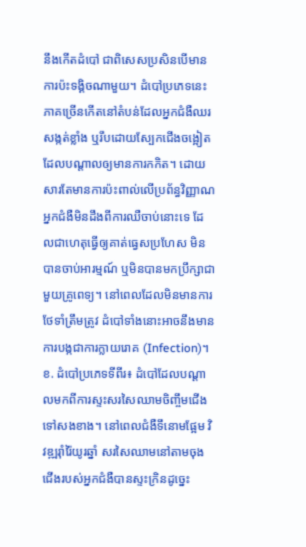នឹងកើតដំបៅ ជាពិសេសប្រសិនបើមានការប៉ះទង្គិចណាមួយ។ ដំបៅប្រភេទនេះភាគច្រើនកើតនៅតំបន់ដែលអ្នកជំងឺឈរសង្កត់ខ្លាំង ឬរឹបដោយស្បែកជើងចង្អៀត ដែលបណ្តាលឲ្យមានការកកិត។ ដោយសារតែមានការប៉ះពាល់លើប្រព័ន្ធវិញ្ញាណ អ្នកជំងឺមិនដឹងពីការឈឺចាប់នោះទេ ដែលជាហេតុធ្វើឲ្យគាត់ធ្វេសប្រហែស មិនបានចាប់អារម្មណ៍ ឬមិនបានមកប្រឹក្សាជាមួយគ្រូពេទ្យ។ នៅពេលដែលមិនមានការថែទាំត្រឹមត្រូវ ដំបៅទាំងនោះអាចនឹងមានការបង្កជាការក្លាយរោគ (Infection)។ ខ. ដំបៅប្រភេទទីពីរ៖ ដំបៅដែលបណ្តាលមកពីការស្ទះសរសៃឈាមចិញ្ចឹមជើងទៅសងខាង។ នៅពេលជំងឺទឹនោមផ្អែម វិវឌ្ឍរ៉ាំរ៉ៃយូរឆ្នាំ សរសៃឈាមនៅតាមចុងជើងរបស់អ្នកជំងឺបានស្ទះក្រិនដូច្នេះ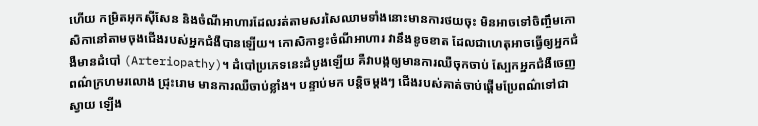ហើយ កម្រិតអុកស៊ីសែន និងចំណីអាហារដែលរត់តាមសរសៃឈាមទាំងនោះមានការថយចុះ មិនអាចទៅចិញ្ចឹមកោសិកានៅតាមចុងជើងរបស់អ្នកជំងឺបានឡើយ។ កោសិកាខ្វះចំណីអាហារ វានឹងខូចខាត ដែលជាហេតុអាចធ្វើឲ្យអ្នកជំងឺមានដំបៅ (Arteriopathy)។ ដំបៅប្រភេទនេះដំបូងឡើយ គឺវាបង្កឲ្យមានការឈឺចុកចាប់ ស្បែកអ្នកជំងឺចេញពណ៌ក្រហមរលោង ជ្រុះរោម មានការឈឺចាប់ខ្លាំង។ បន្ទាប់មក បន្តិចម្តងៗ ជើងរបស់គាត់ចាប់ផ្តើមប្រែពណ៌ទៅជាស្វាយ ឡើង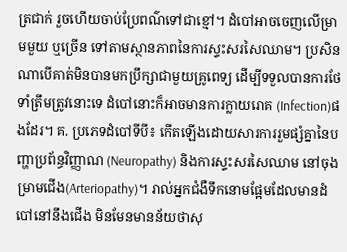ត្រជាក់ រួចហើយចាប់ប្រែពណ៌ទៅជាខ្មៅ។ ដំបៅអាចចេញលើម្រាមមួយ ឬច្រើន ទៅតាមស្ថានភាពនៃការស្ទះសរសៃឈាម។ ប្រសិនណាបើគាត់មិនបានមកប្រឹក្សាជាមួយគ្រូពេទ្យ ដើម្បីទទួលបានការថែទាំត្រឹមត្រូវនោះទេ ដំបៅនោះក៏អាចមានការក្លាយរោគ (Infection)ផងដែរ។ គ. ប្រភេទដំបៅទីបី៖ កើតឡើងដោយសារការរួមផ្សំគ្នានៃបញ្ហាប្រព័ន្ធវិញ្ញាណ (Neuropathy) និងការស្ទះសរសៃឈាម នៅចុងម្រាមជើង(Arteriopathy)។ រាល់អ្នកជំងឺទឹកនោមផ្អែមដែលមានដំបៅនៅនឹងជើង មិនមែនមានន័យថាសុ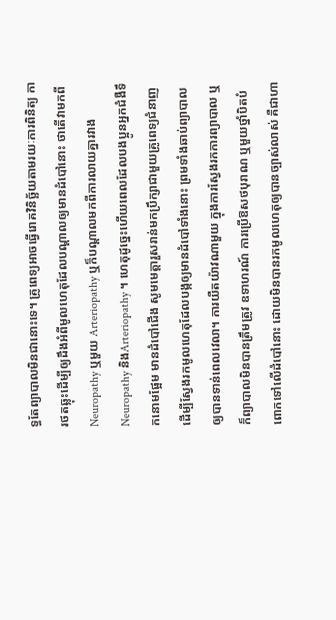ទ្ធតែព្យាបាលមិនជានោះទេ។ គ្រូពេទ្យអាចធ្វើរោគវិនិច្ឆ័យតាមរយៈការពិនិត្យ ការថតឆ្លុះដើម្បីឲ្យដឹងអំពីមូលហេតុដែលបណ្តាលឲ្យមានដំបៅនោះ ថាតើវាមកពី Neuropathy ឬមួយ Arteriopathy ឬក៏បណ្តាលមកពីការលាយគ្នារវាង Neuropathy និងArteriopathy ។ ហេតុដូច្នេះហើយពេលដែលបងប្អូនអ្នកជំងឺទឹកនោមផ្អែម មានដំបៅជើង សូមមេត្តារួសរាន់មកប្រឹក្សាជាមួយគ្រូពេទ្យជំនាញ ដើម្បីស្វែងរកមូលហេតុដែលបង្កឲ្យមានដំបៅទាំងនោះ ព្រមទាំងឆាប់ព្យាបាលឲ្យបានទាន់ពេលវេលា។ ការយឺតយ៉ាវណាមួយ ក្នុងការស្វែងរកការព្យាបាល ឬក៏ព្យាបាលមិនបានត្រឹមត្រូវ ឧទាហរណ៍ ការប្រើឱសថបុរាណ ឬមួយថ្នាំបិតបំពោកទៅលើដំបៅនោះ ដោយមិនបានរកមូលហេតុឲ្យបានច្បាស់លាស់ គឺជាហា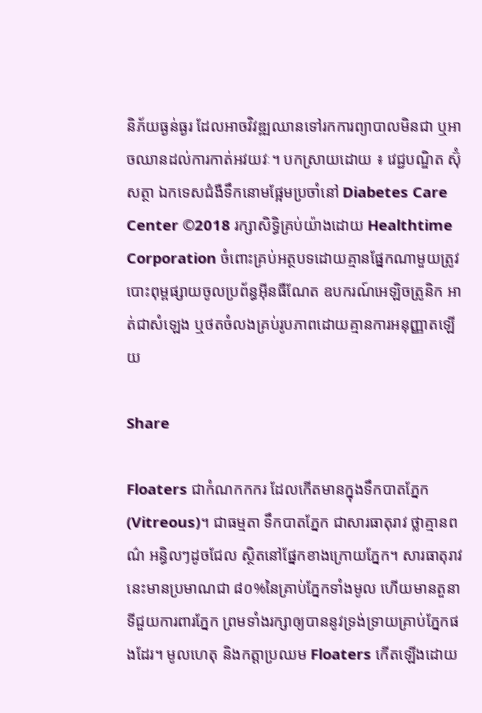និភ័យធ្ងន់ធ្ងរ ដែលអាចវិវឌ្ឍឈានទៅរកការព្យាបាលមិនជា ឬអាចឈានដល់ការកាត់អវយវៈ។ បកស្រាយដោយ ៖ វេជ្ជបណ្ឌិត ស៊ុំ សត្ថា ឯកទេសជំងឺទឹកនោមផ្អែមប្រចាំនៅ Diabetes Care Center ©2018 រក្សាសិទ្ធិគ្រប់យ៉ាងដោយ Healthtime Corporation ចំពោះគ្រប់អត្ថបទដោយគ្មានផ្នែកណាមួយត្រូវបោះពុម្ពផ្សាយចូលប្រព័ន្ធអ៊ីនធឺណែត ឧបករណ៍អេឡិចត្រូនិក អាត់ជាសំឡេង ឬថតចំលងគ្រប់រូបភាពដោយគ្មានការអនុញ្ញាតឡើយ

Share

Floaters ជាកំណកកករ ដែលកើតមានក្នុងទឹកបាតភ្នែក(Vitreous)។ ជាធម្មតា ទឹកបាតភ្នែក ជាសារធាតុរាវ ថ្លាគ្មានពណ៌ អន្ធិលៗដូចជែល ស្ថិតនៅផ្នែកខាងក្រោយភ្នែក។ សារធាតុរាវនេះមានប្រមាណជា ៨០%នៃគ្រាប់ភ្នែកទាំងមូល ហើយមានតួនាទីជួយការពារភ្នែក ព្រមទាំងរក្សាឲ្យបាននូវទ្រង់ទ្រាយគ្រាប់ភ្នែកផងដែរ។ មូលហេតុ និងកត្តាប្រឈម Floaters កើតឡើងដោយ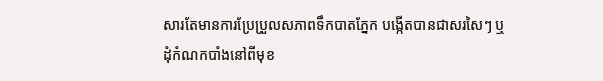សារតែមានការប្រែប្រួលសភាពទឹកបាតភ្នែក បង្កើតបានជាសរសៃៗ ឬដុំកំណកបាំងនៅពីមុខ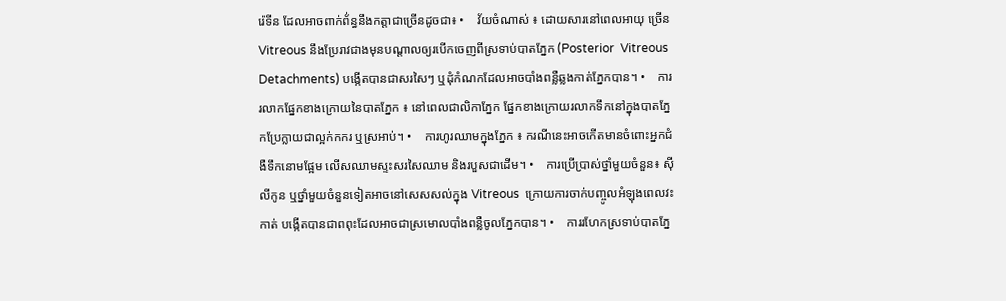រ៉េទីន ដែលអាចពាក់ព័់ន្ធនឹងកត្តាជាច្រើនដូចជា៖ •    វ័យចំណាស់ ៖ ដោយសារនៅពេលអាយុ ច្រើន Vitreous នឹងប្រែរាវជាងមុនបណ្តាលឲ្យរបើកចេញពីស្រទាប់បាតភ្នែក (Posterior  Vitreous Detachments) បង្កើតបានជាសរសៃៗ ឬដុំកំណកដែលអាចបាំងពន្លឺឆ្លងកាត់ភ្នែកបាន។ •    ការរលាកផ្នែកខាងក្រោយនៃបាតភ្នែក ៖ នៅពេលជាលិកាភ្នែក ផ្នែកខាងក្រោយរលាកទឹកនៅក្នុងបាតភ្នែកប្រែក្លាយជាល្អក់កករ ឬស្រអាប់។ •    ការហូរឈាមក្នុងភ្នែក ៖ ករណីនេះអាចកើតមានចំពោះអ្នកជំងឺទឹកនោមផ្អែម លើសឈាមស្ទះសរសៃឈាម និងរបួសជាដើម។ •    ការប្រើប្រាស់ថ្នាំមួយចំនួន៖ ស៊ីលីកូន ឬថ្នាំមួយចំនួនទៀតអាចនៅសេសសល់ក្នុង Vitreous  ក្រោយការចាក់បញ្ចូលអំឡុងពេលវះកាត់ បង្កើតបានជាពពុះដែលអាចជាស្រមោលបាំងពន្លឺចូលភ្នែកបាន។ •    ការរហែកស្រទាប់បាតភ្នែ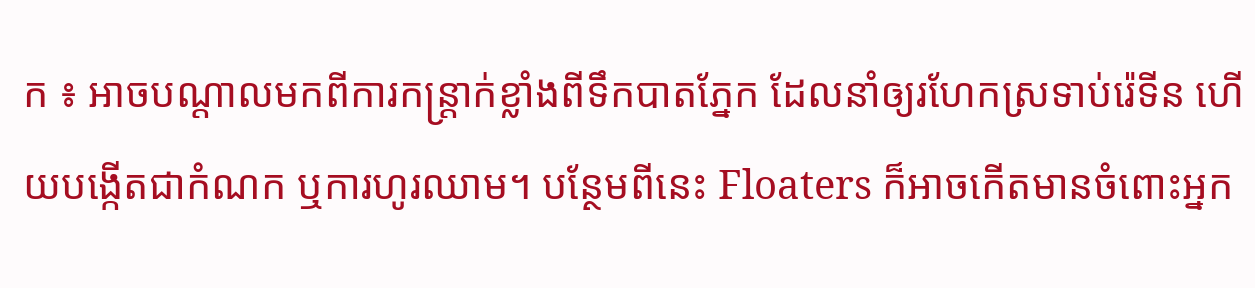ក ៖ អាចបណ្តាលមកពីការកន្រ្តាក់ខ្លាំងពីទឹកបាតភ្នែក ដែលនាំឲ្យរហែកស្រទាប់រ៉េទីន ហើយបង្កើតជាកំណក ឬការហូរឈាម។ បន្ថែមពីនេះ Floaters ក៏អាចកើតមានចំពោះអ្នក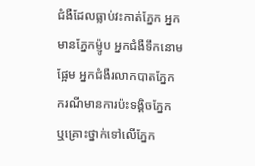ជំងឺដែលធ្លាប់វះកាត់ភ្នែក អ្នកមានភ្នែកម៉្ញូប អ្នកជំងឺទឹកនោមផ្អែម អ្នកជំងឺរលាកបាតភ្នែក ករណីមានការប៉ះទង្គិចភ្នែក ឬគ្រោះថ្នាក់ទៅលើភ្នែក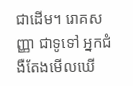ជាដើម។ រោគសញ្ញា ជាទូទៅ អ្នកជំងឺតែងមើលឃើ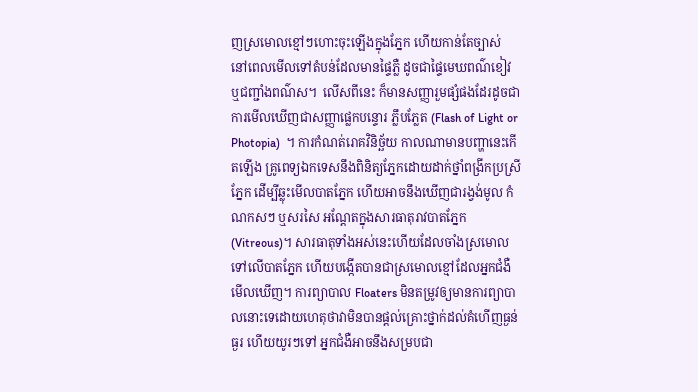ញស្រមោលខ្មៅៗហោះចុះឡើងក្នុងភ្នែក ហើយកាន់តែច្បាស់ នៅពេលមើលទៅតំបន់ដែលមានផ្ទៃភ្លឺ ដូចជាផ្ទៃមេឃពណ៌ខៀវ ឬជញ្ជាំងពណ៌ស។  លើសពីនេះ ក៏មានសញ្ញារួមផ្សំផងដែរដូចជា ការមើលឃើញជាសញ្ញាផ្លេកបន្ទោរ ភ្លឹបភ្លែត (Flash of Light or Photopia)  ។ ការកំណត់រោគវិនិច្ឆ័យ កាលណាមានបញ្ហានេះកើតឡើង គ្រូពេទ្យឯកទេសនឹងពិនិត្យភ្នែកដោយដាក់ថ្នាំពង្រីកប្រស្រីភ្នែក ដើម្បីឆ្លុះមើលបាតភ្នែក ហើយអាចនឹងឃើញជារង្វង់មូល កំណកសៗ ឬសរសៃ អណ្តែតក្នុងសារធាតុរាវបាតភ្នែក (Vitreous)។ សារធាតុទាំងអស់នេះហើយដែលចាំងស្រមោលទៅលើបាតភ្នែក ហើយបង្កើតបានជាស្រមោលខ្មៅដែលអ្នកជំងឺមើលឃើញ។ ការព្យាបាល Floaters មិនតម្រូវឲ្យមានការព្យាបាលនោះទេដោយហេតុថាវាមិនបានផ្តល់គ្រោះថ្នាក់ដល់គំហើញធ្ងន់ធ្ងរ ហើយយូរៗទៅ អ្នកជំងឺអាចនឹងសម្របជា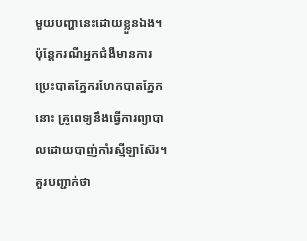មួយបញ្ហានេះដោយខ្លួនឯង។ ប៉ុន្តែករណីអ្នកជំងឺមានការប្រេះបាតភ្នែករហែកបាតភ្នែកនោះ គ្រូពេទ្យនឹងធ្វើការព្យាបាលដោយបាញ់កាំរស្មីឡាស៊ែរ។ គួរបញ្ជាក់ថា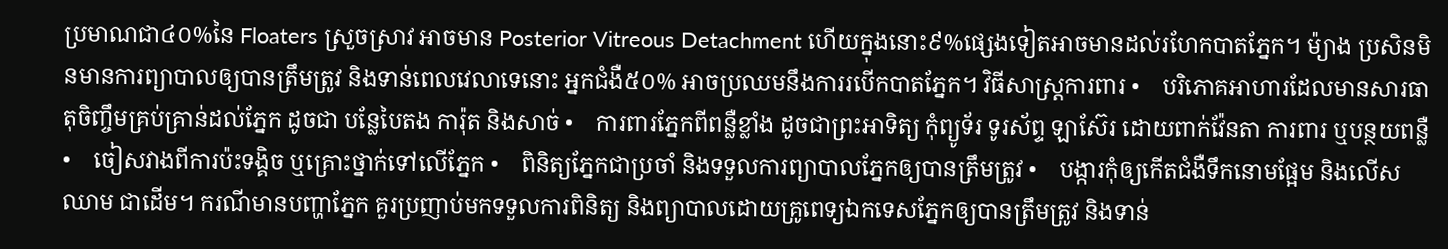ប្រមាណជា៤០%នៃ Floaters ស្រួចស្រាវ អាចមាន Posterior Vitreous Detachment ហើយក្នុងនោះ៩%ផ្សេងទៀតអាចមានដល់រហែកបាតភ្នែក។ ម៉្យាង ប្រសិនមិនមានការព្យាបាលឲ្យបានត្រឹមត្រូវ និងទាន់ពេលវេលាទេនោះ អ្នកជំងឺ៥០% អាចប្រឈមនឹងការរបើកបាតភ្នែក។ វិធីសាស្រ្តការពារ •    បរិភោគអាហារដែលមានសារធាតុចិញ្ចឹមគ្រប់គ្រាន់ដល់ភ្នែក ដូចជា បន្លែបៃតង ការ៉ុត និងសាច់ •    ការពារភ្នែកពីពន្លឺខ្លាំង ដូចជាព្រះអាទិត្យ កុំព្យូទ័រ ទូរស័ព្ទ ឡាស៊ែរ ដោយពាក់វ៉ែនតា ការពារ ឬបន្ថយពន្លឺ •    ចៀសវាងពីការប៉ះទង្គិច ឬគ្រោះថ្នាក់ទៅលើភ្នែក •    ពិនិត្យភ្នែកជាប្រចាំ និងទទួលការព្យាបាលភ្នែកឲ្យបានត្រឹមត្រូវ •    បង្ការកុំឲ្យកើតជំងឺទឹកនោមផ្អែម និងលើសឈាម ជាដើម។ ករណីមានបញ្ហាភ្នែក គួរប្រញាប់មកទទួលការពិនិត្យ និងព្យាបាលដោយគ្រូពេទ្យឯកទេសភ្នែកឲ្យបានត្រឹមត្រូវ និងទាន់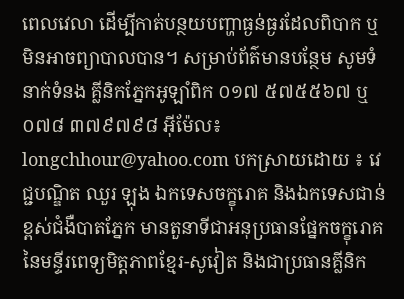ពេលវេលា ដើម្បីកាត់បន្ថយបញ្ហាធ្ងន់ធ្ងរដែលពិបាក ឬមិនអាចព្យាបាលបាន។ សម្រាប់ព័ត៌មានបន្ថែម សូមទំនាក់ទំនង គ្លីនិកភ្នែកអូឡាំពិក ០១៧ ៥៧៥៥៦៧ ឬ ០៧៨ ៣៧៩៧៩៨ អ៊ីម៉ែល៖ longchhour@yahoo.com បកស្រាយដោយ ៖ វេជ្ជបណ្ឌិត ឈួរ ឡុង ឯកទេសចក្ខុរោគ និងឯកទេសជាន់ខ្ពស់ជំងឺបាតភ្នែក មានតួនាទីជាអនុប្រធានផ្នែកចក្ខុរោគ នៃមន្ទីរពេទ្យមិត្តភាពខ្មែរ-សូវៀត និងជាប្រធានគ្លីនិក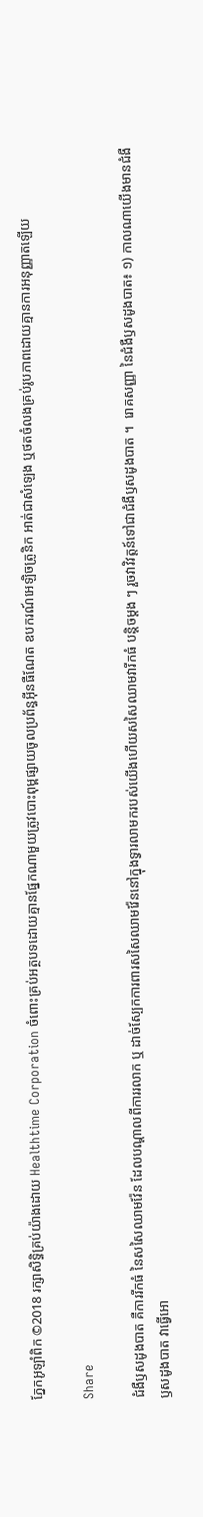ភ្នែកអូឡាំពិក ©2018 រក្សាសិទ្ធិគ្រប់យ៉ាងដោយ Healthtime Corporation ចំពោះគ្រប់អត្ថបទដោយគ្មានផ្នែកណាមួយត្រូវបោះពុម្ពផ្សាយចូលប្រព័ន្ធអ៊ីនធឺណែត ឧបករណ៍អេឡិចត្រូនិក អាត់ជាសំឡេង ឬថតចំលងគ្រប់រូបភាពដោយគ្មានការអនុញ្ញាតឡើយ

Share

ជំងឺឫសដូងបាត គឺការរីកធំ នៃសសៃឈាមវ៉ែន ដែលបណ្តាលពីការរលាក ឬ ដាច់ស្បែកការពារសសៃឈាមវ៉ែននៅក្នុងទ្វារលាមករបស់យើងហើយសសៃឈាមវារីកធំ បន្តិចម្តង ៗ រួចវាវិវត្តន៍ទៅជាជំងឺឫសដូងបាត ។  រោគសញ្ញា នៃជំងឺឫសដូងបាត៖ ១) កាលណាយើងមានជំងឺឫសដូងបាត វាធ្វើអោ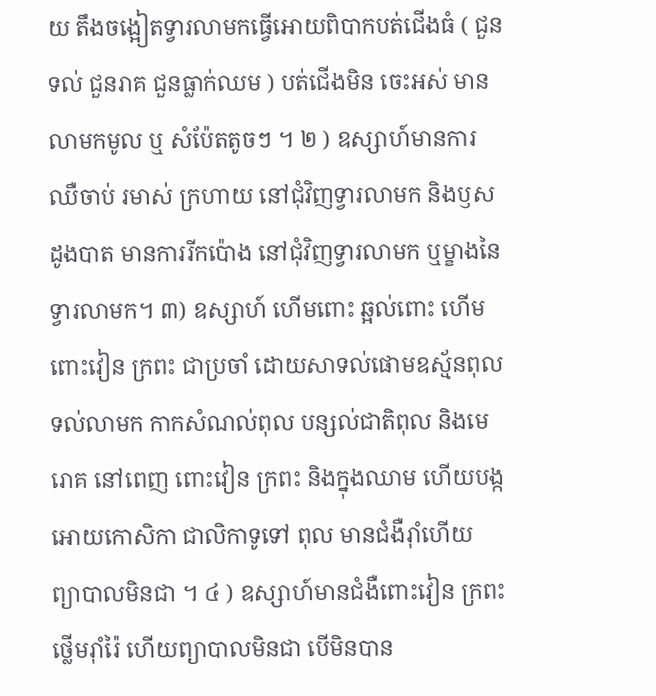យ តឹងចង្អៀតទ្វារលាមកធ្វើអោយពិបាកបត់ជើងធំ ( ជួនទល់ ជួនរាគ ជួនធ្លាក់ឈម ) បត់ជើងមិន ចេះអស់ មានលាមកមូល ឬ សំប៉ែតតូចៗ ។ ២ ) ឧស្សាហ៍មានការឈឺចាប់ រមាស់ ក្រហាយ នៅជុំវិញទ្វារលាមក និងឫសដូងបាត មានការរីកប៉ោង នៅជុំវិញទ្វារលាមក ឬម្ខាងនៃទ្វារលាមក។ ៣) ឧស្សាហ៍ ហើមពោះ ឆ្អល់ពោះ ហើមពោះវៀន ក្រពះ ជាប្រចាំ ដោយសាទល់ផោមឧស្ម័នពុល ទល់លាមក កាកសំណល់ពុល បន្សល់ជាតិពុល និងមេរោគ នៅពេញ ពោះវៀន ក្រពះ និងក្នុងឈាម ហើយបង្កអោយកោសិកា ជាលិកាទូទៅ ពុល មានជំងឺរ៉ាំហើយ ព្យាបាលមិនជា ។ ៤ ) ឧស្សាហ៍មានជំងឺពោះវៀន ក្រពះ ថ្លើមរ៉ាំរ៉ៃ ហើយព្យាបាលមិនជា បើមិនបាន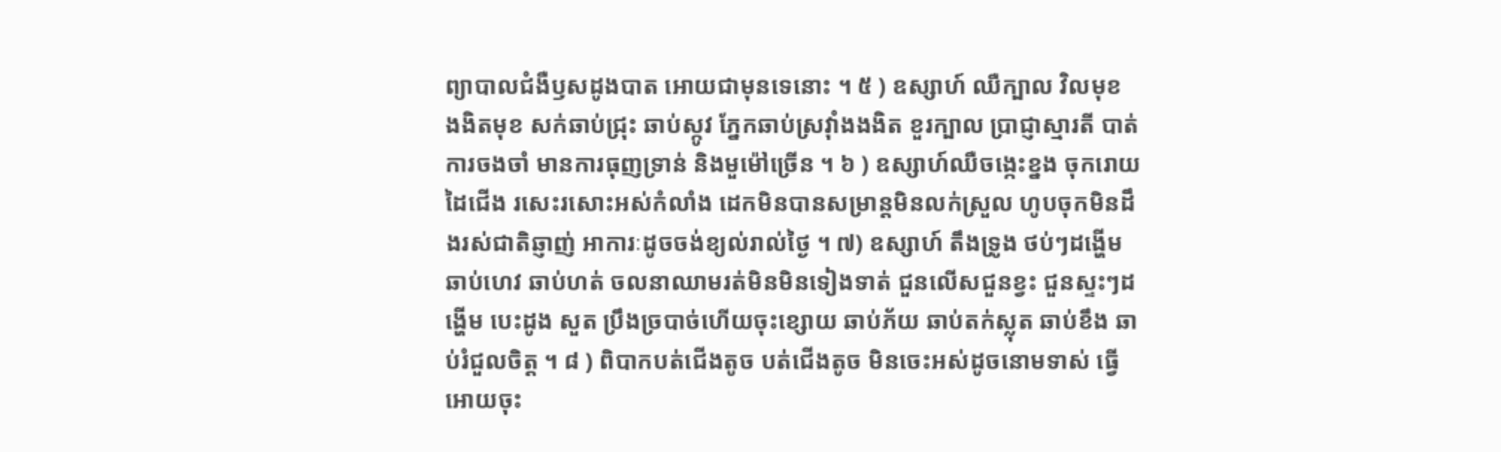ព្យាបាលជំងឺឫសដូងបាត អោយជាមុនទេនោះ ។ ៥ ) ឧស្សាហ៍ ឈឺក្បាល វិលមុខ ងងិតមុខ សក់ឆាប់ជ្រុះ ឆាប់ស្កូវ ភ្នែកឆាប់ស្រវ៉ាំងងងិត ខួរក្បាល ប្រាជ្ញាស្មារតី បាត់ការចងចាំ មានការធុញទ្រាន់ និងមួម៉ៅច្រើន ។ ៦ ) ឧស្សាហ៍ឈឺចង្កេះខ្នង ចុករោយដៃជើង រសេះរសោះអស់កំលាំង ដេកមិនបានសម្រាន្តមិនលក់ស្រួល ហូបចុកមិនដឹងរស់ជាតិឆ្ញាញ់ អាការៈដូចចង់ខ្យល់រាល់ថ្ងៃ ។ ៧) ឧស្សាហ៍ តឹងទ្រូង ថប់ៗដង្ហើម ឆាប់ហេវ ឆាប់ហត់ ចលនាឈាមរត់មិនមិនទៀងទាត់ ជួនលើសជួនខ្វះ ជួនស្ទះៗដង្ហើម បេះដូង សួត ប្រឹងច្របាច់ហើយចុះខ្សោយ ឆាប់ភ័យ ឆាប់តក់ស្លុត ឆាប់ខឹង ឆាប់រំជួលចិត្ត ។ ៨ ) ពិបាកបត់ជើងតូច បត់ជើងតូច មិនចេះអស់ដូចនោមទាស់ ធ្វើអោយចុះ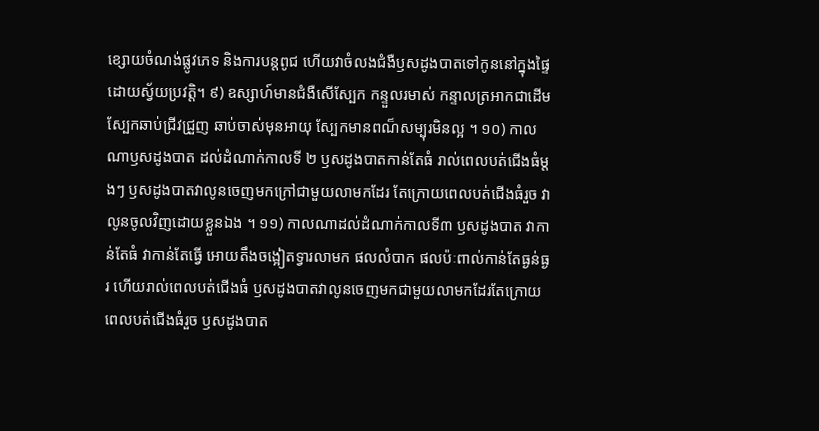ខ្សោយចំណង់ផ្លូវភេទ និងការបន្តពូជ ហើយវាចំលងជំងឺឫសដូងបាតទៅកូននៅក្នុងផ្ទៃ ដោយស្វ័យប្រវត្តិ។ ៩) ឧស្សាហ៍មានជំងឺសើស្បែក កន្ទួលរមាស់ កន្ទាលត្រអាកជាដើម ស្បែកឆាប់ជ្រីវជ្រួញ ឆាប់ចាស់មុនអាយុ ស្បែកមានពណ៏សម្បុរមិនល្អ ។ ១០) កាលណាឫសដូងបាត ដល់ដំណាក់កាលទី ២ ឫសដូងបាតកាន់តែធំ រាល់ពេលបត់ជើងធំម្តងៗ ឫសដូងបាតវាលូនចេញមកក្រៅជាមួយលាមកដែរ តែក្រោយពេលបត់ជើងធំរួច វាលូនចូលវិញដោយខ្លួនឯង ។ ១១) កាលណាដល់ដំណាក់កាលទី៣ ឫសដូងបាត វាកាន់តែធំ វាកាន់តែធ្វើ អោយតឹងចង្អៀតទ្វារលាមក ផលលំបាក ផលប៉ៈពាល់កាន់តែធ្ងន់ធ្ងរ ហើយរាល់ពេលបត់ជើងធំ ឫសដូងបាតវាលូនចេញមកជាមួយលាមកដែរតែក្រោយពេលបត់ជើងធំរួច ឫសដូងបាត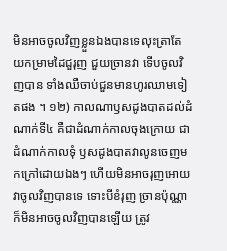មិនអាចចូលវិញខ្លួនឯងបានទេលុះត្រាតែ យកម្រាមដៃជួរុញ ជួយច្រានវា ទើបចូលវិញបាន ទាំងឈឺចាប់ជួនមានហូរឈាមទៀតផង ។ ១២) កាលណាឫសដូងបាតដល់ដំណាក់ទី៤ គឺជាដំណាក់កាលចុងក្រោយ ជាដំណាក់កាលទុំ ឫសដូងបាតវាលូនចេញមកក្រៅដោយឯងៗ ហើយមិនអាចរុញអោយវាចូលវិញបានទេ ទោះបីខំរុញ ច្រានប៉ុណ្ណាក៏មិនអាចចូលវិញបានឡើយ ត្រូវ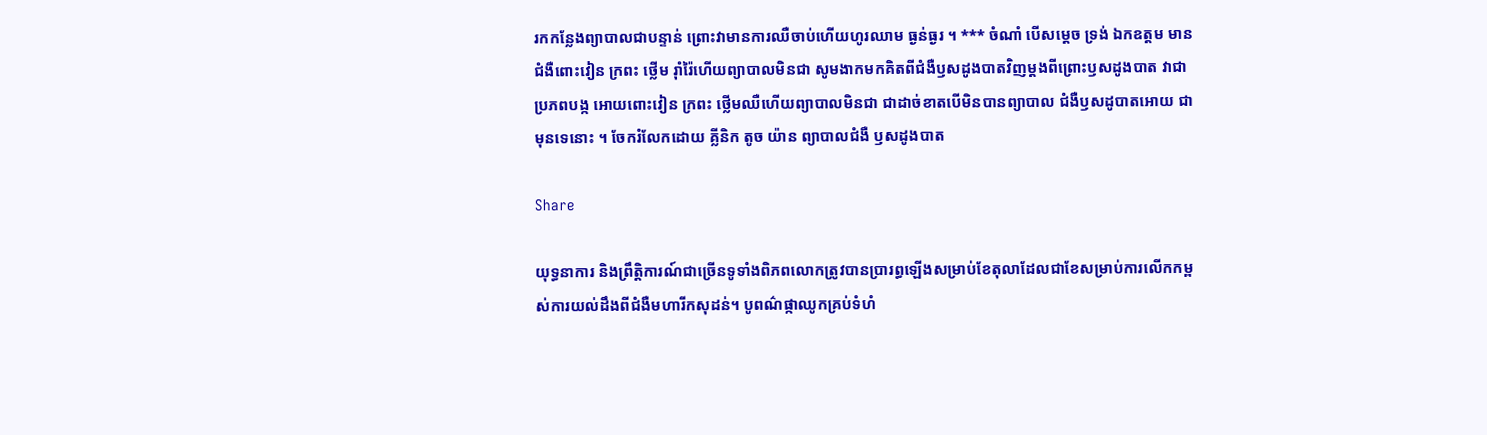រកកន្លែងព្យាបាលជាបន្ទាន់ ព្រោះវាមានការឈឺចាប់ហើយហូរឈាម ធ្ងន់ធ្ងរ ។ *** ចំណាំ បើសម្តេច ទ្រង់ ឯកឧត្តម មានជំងឺពោះវៀន ក្រពះ ថ្លើម រ៉ាំរ៉ៃហើយព្យាបាលមិនជា សូមងាកមកគិតពីជំងឺឫសដូងបាតវិញម្តងពីព្រោះឫសដូងបាត វាជាប្រភពបង្ក អោយពោះវៀន ក្រពះ ថ្លើមឈឺហើយព្យាបាលមិនជា ជាដាច់ខាតបើមិនបានព្យាបាល ជំងឺឫសដូបាតអោយ ជាមុនទេនោះ ។ ចែករំលែកដោយ គ្លីនិក តូច យ៉ាន ព្យាបាលជំងឺ ឫសដូងបាត

Share

យុទ្ធនាការ និងព្រឹត្តិការណ៍ជាច្រើនទូទាំងពិភពលោកត្រូវបានប្រារព្ធឡើងសម្រាប់ខែតុលាដែលជាខែសម្រាប់ការលើកកម្ពស់ការយល់ដឹងពីជំងឺមហារីកសុដន់។ បូពណ៌ផ្កាឈូកគ្រប់ទំហំ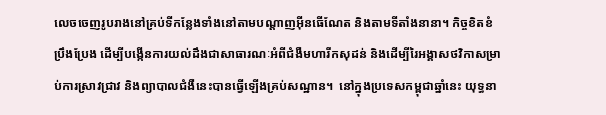លេចចេញរូបរាងនៅគ្រប់ទីកន្លែងទាំងនៅតាមបណ្តាញអ៊ីនធើណែត និងតាមទីតាំងនានា។ កិច្ចខិតខំប្រឹងប្រែង ដើម្បីបង្កើនការយល់ដឹងជាសាធារណៈអំពីជំងឺមហារីកសុដន់ និងដើម្បីរៃអង្គាសថវិកាសម្រាប់ការស្រាវជ្រាវ និងព្យាបាលជំងឺនេះបានធ្វើឡើងគ្រប់សណ្ឋាន។  នៅក្នុងប្រទេសកម្ពុជាឆ្នាំនេះ យុទ្ធនា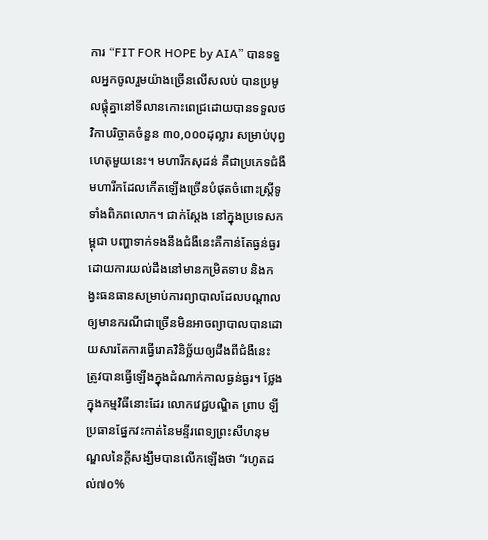ការ “FIT FOR HOPE by AIA” បានទទួលអ្នកចូលរួមយ៉ាងច្រើនលើសលប់ បានប្រមូលផ្ដុំគ្នានៅទីលានកោះពេជ្រដោយបានទទួលថវិកាបរិច្ចាគចំនួន ៣០,០០០ដុល្លារ សម្រាប់បុព្វហេតុមួយនេះ។ មហារីកសុដន់ គឺជាប្រភេទជំងឺមហារីកដែលកើតឡើងច្រើនបំផុតចំពោះស្រ្តីទូទាំងពិភពលោក។ ជាក់ស្តែង នៅក្នុងប្រទេសកម្ពុជា បញ្ហាទាក់ទងនឹងជំងឺនេះគឺកាន់តែធ្ងន់ធ្ងរដោយការយល់ដឹងនៅមានកម្រិតទាប និងកង្វះធនធានសម្រាប់ការព្យាបាលដែលបណ្តាលឲ្យមានករណីជាច្រើនមិនអាចព្យាបាលបានដោយសារតែការធ្វើរោគវិនិច្ឆ័យឲ្យដឹងពីជំងឺនេះ ត្រូវបានធ្វើឡើងក្នុងដំណាក់កាលធ្ងន់ធ្ងរ។ ថ្លែងក្នុងកម្មវិធីនោះដែរ លោកវេជ្ជបណ្ឌិត ព្រាប ឡី  ប្រធានផ្នែកវះកាត់នៃមន្ទីរពេទ្យព្រះសីហនុមណ្ឌលនៃក្តីសង្ឃឹមបានលើកឡើងថា “រហូតដល់៧០%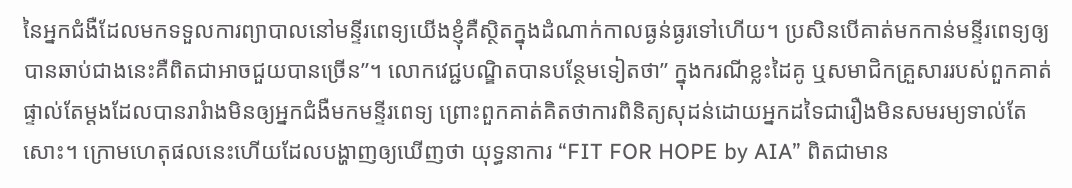នៃអ្នកជំងឺដែលមកទទួលការព្យាបាលនៅមន្ទីរពេទ្យយើងខ្ញុំគឺស្ថិតក្នុងដំណាក់កាលធ្ងន់ធ្ងរទៅហើយ។ ប្រសិនបើគាត់មកកាន់មន្ទីរពេទ្យឲ្យបានឆាប់ជាងនេះគឺពិតជាអាចជួយបានច្រើន”។ លោកវេជ្ជបណ្ឌិតបានបន្ថែមទៀតថា” ក្នុងករណីខ្លះដៃគូ ឬសមាជិកគ្រួសាររបស់ពួកគាត់ផ្ទាល់តែម្តងដែលបានរារំាងមិនឲ្យអ្នកជំងឺមកមន្ទីរពេទ្យ ព្រោះពួកគាត់គិតថាការពិនិត្យសុដន់ដោយអ្នកដទៃជារឿងមិនសមរម្យទាល់តែសោះ។ ក្រោមហេតុផលនេះហើយដែលបង្ហាញឲ្យឃើញថា យុទ្ធនាការ “FIT FOR HOPE by AIA” ពិតជាមាន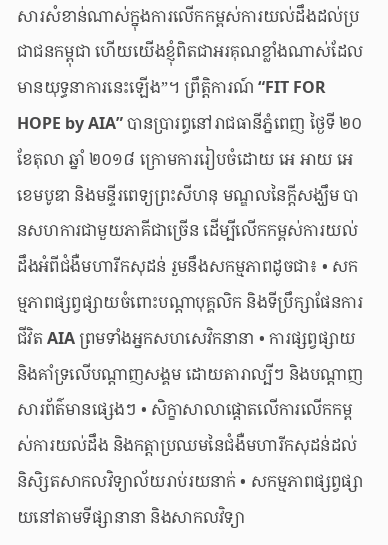សារសំខាន់ណាស់ក្នុងការលើកកម្ពស់ការយល់ដឹងដល់ប្រជាជនកម្ពុជា ហើយយើងខ្ញុំពិតជាអរគុណខ្លាំងណាស់ដែលមានយុទ្ធនាការនេះឡើង”។ ព្រឹត្តិការណ៍ “FIT FOR HOPE by AIA” បានប្រារព្ធនៅរាជធានីភ្នំពេញ ថ្ងៃទី ២០ ខែតុលា ឆ្នាំ ២០១៨ ក្រោមការរៀបចំដោយ អេ អាយ អេ ខេមបូឌា និងមន្ទីរពេទ្យព្រះសីហនុ មណ្ឌលនៃក្តីសង្ឃឹម បានសហការជាមួយភាគីជាច្រើន ដើម្បីលើកកម្ពស់ការយល់ដឹងអំពីជំងឺមហារីកសុដន់ រួមនឹងសកម្មភាពដូចជា៖ • សកម្មភាពផ្សព្វផ្សាយចំពោះបណ្តាបុគ្គលិក និងទីប្រឹក្សាផែនការជីវិត AIA ព្រមទាំងអ្នកសហសេវិកនានា • ការផ្សព្វផ្សាយ និងគាំទ្រលើបណ្តាញសង្គម ដោយតារាល្បីៗ និងបណ្តាញសារព័ត៌មានផ្សេងៗ • សិក្ខាសាលាផ្តោតលើការលើកកម្ពស់ការយល់ដឹង និងកត្តាប្រឈមនៃជំងឺមហារីកសុដន់ដល់និសិ្សតសាកលវិទ្យាល័យរាប់រយនាក់ • សកម្មភាពផ្សព្វផ្សាយនៅតាមទីផ្សានានា និងសាកលវិទ្យា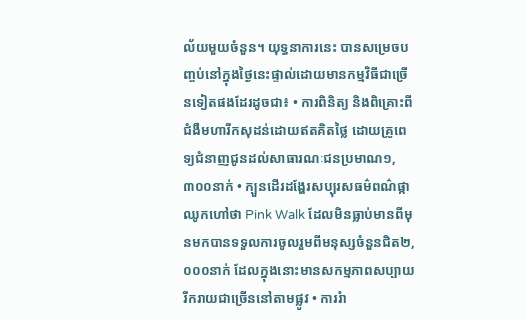ល័យមួយចំនួន។ យុទ្ធនាការនេះ បានសម្រេចបញ្ចប់នៅក្នុងថ្ងៃនេះផ្ទាល់ដោយមានកម្មវិធីជាច្រើនទៀតផងដែរដូចជា៖ • ការពិនិត្យ និងពិគ្រោះពីជំងឺមហារីកសុដន់ដោយឥតគិតថ្លៃ ដោយគ្រូពេទ្យជំនាញជូនដល់សាធារណៈជនប្រមាណ១,៣០០នាក់ • ក្បួនដើរដង្ហែរសប្បុរសធម៌ពណ៌ផ្កាឈូកហៅថា Pink Walk ដែលមិនធ្លាប់មានពីមុនមកបានទទួលការចូលរួមពីមនុស្សចំនួនជិត២,០០០នាក់ ដែលក្នុងនោះមានសកម្មភាពសប្បាយរីករាយជាច្រើននៅតាមផ្លូវ • ការរំា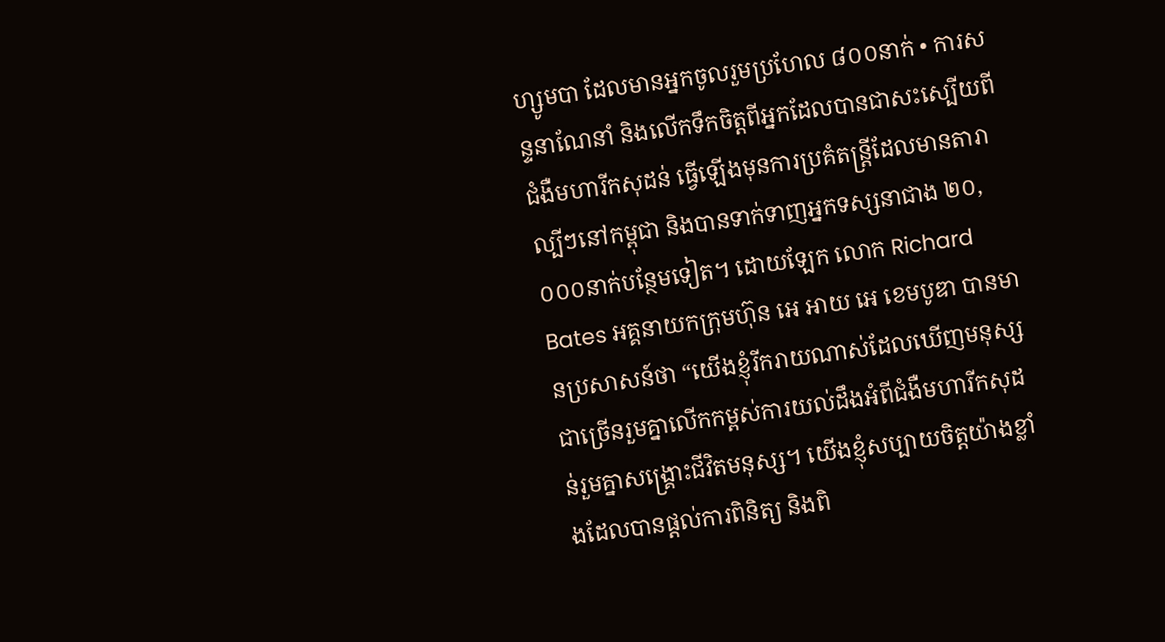ហ្សូមបា ដែលមានអ្នកចូលរួមប្រហែល ៨០០នាក់ • ការសន្ទនាណែនាំ និងលើកទឹកចិត្តពីអ្នកដែលបានជាសះស្បើយពីជំងឺមហារីកសុដន់ ធ្វើឡើងមុនការប្រគំតន្រ្តីដែលមានតារាល្បីៗនៅកម្ពុជា និងបានទាក់ទាញអ្នកទស្សនាជាង ២០,០០០នាក់បន្ថែមទៀត។ ដោយឡែក លោក Richard Bates អគ្គនាយកក្រុមហ៊ុន អេ អាយ អេ ខេមបូឌា បានមានប្រសាសន៍ថា “យើងខ្ញុំរីករាយណាស់ដែលឃើញមនុស្សជាច្រើនរួមគ្នាលើកកម្ពស់ការយល់ដឹងអំពីជំងឺមហារីកសុដន់រួមគ្នាសង្គ្រោះជីវិតមនុស្ស។ យើងខ្ញុំសប្បាយចិត្តយ៉ាងខ្លាំងដែលបានផ្តល់ការពិនិត្យ និងពិ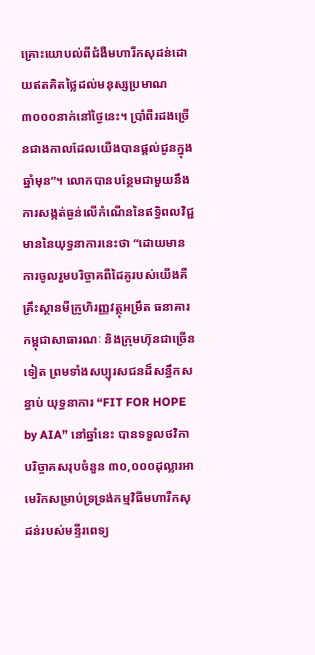គ្រោះយោបល់ពីជំងឺមហារីកសុដន់ដោយឥតគិតថ្លៃដល់មនុស្សប្រមាណ៣០០០នាក់នៅថ្ងៃនេះ។ ប្រាំពីរដងច្រើនជាងកាលដែលយើងបានផ្តល់ជូនក្នុងឆ្នាំមុន”។ លោកបានបន្ថែមជាមួយនឹងការសង្កត់ធ្ងន់លើកំណើននៃឥទ្ធិពលវិជ្ជមាននៃយុទ្ធនាការនេះថា “ដោយមានការចូលរួមបរិច្ចាគពីដៃគូរបស់យើងគឺ គ្រឹះស្ថានមីក្រូហិរញ្ញវត្ថុអម្រឹត ធនាគារកម្ពុជាសាធារណៈ និងក្រុមហ៊ុនជាច្រើនទៀត ព្រមទាំងសប្បុរសជនដ៏សន្ធឹកសន្ធាប់ យុទ្ធនាការ “FIT FOR HOPE by AIA” នៅឆ្នាំនេះ បានទទួលថវិកាបរិច្ចាគសរុបចំនួន ៣០,០០០ដុល្លារអាមេរិកសម្រាប់ទ្រទ្រង់កម្មវិធីមហារីកសុដន់របស់មន្ទីរពេទ្យ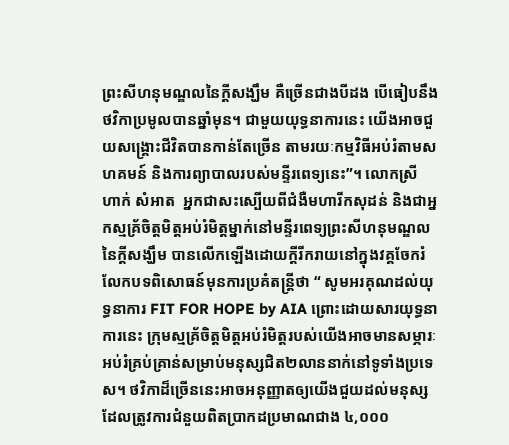ព្រះសីហនុមណ្ឌលនៃក្តីសង្ឃឹម គឺច្រើនជាងបីដង បើធៀបនឹងថវិកាប្រមូលបានឆ្នាំមុន។ ជាមួយយុទ្ធនាការនេះ យើងអាចជួយសង្គ្រោះជីវិតបានកាន់តែច្រើន តាមរយៈកម្មវិធីអប់រំតាមសហគមន៍ និងការព្យាបាលរបស់មន្ទីរពេទ្យនេះ”។ លោកស្រី ហាក់ សំអាត  អ្នកជាសះស្បើយពីជំងឺមហារីកសុដន់ និងជាអ្នកស្មគ្រ័ចិត្តមិត្តអប់រំមិត្តម្នាក់នៅមន្ទីរពេទ្យព្រះសីហនុមណ្ឌលនៃក្តីសង្ឃឹម បានលើកឡើងដោយក្តីរីករាយនៅក្នុងវគ្គចែករំលែកបទពិសោធន៍មុនការប្រគំតន្រ្តីថា “ សូមអរគុណដល់យុទ្ធនាការ FIT FOR HOPE by AIA ព្រោះដោយសារយុទ្ធនាការនេះ ក្រុមស្មគ្រ័ចិត្តមិត្តអប់រំមិត្តរបស់យើងអាចមានសម្ភារៈអប់រំគ្រប់គ្រាន់សម្រាប់មនុស្សជិត២លាននាក់នៅទូទាំងប្រទេស។ ថវិកាដ៏ច្រើននេះអាចអនុញ្ញាតឲ្យយើងជួយដល់មនុស្សដែលត្រូវការជំនួយពិតប្រាកដប្រមាណជាង ៤,០០០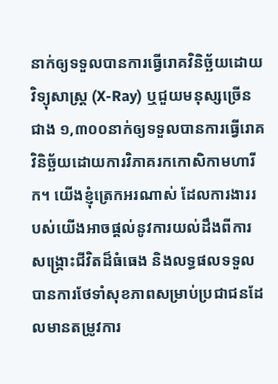នាក់ឲ្យទទួលបានការធ្វើរោគវិនិច្ឆ័យដោយវិទ្យុសាស្រ្ត (X-Ray) ឬជួយមនុស្សច្រើនជាង ១,៣០០នាក់ឲ្យទទួលបានការធ្វើរោគវិនិច្ឆ័យដោយការវិភាគរកកោសិកាមហារីក។ យើងខ្ញុំត្រេកអរណាស់ ដែលការងាររបស់យើងអាចផ្តល់នូវការយល់ដឹងពីការសង្គ្រោះជីវិតដ៏ធំធេង និងលទ្ធផលទទួលបានការថែទាំសុខភាពសម្រាប់ប្រជាជនដែលមានតម្រូវការ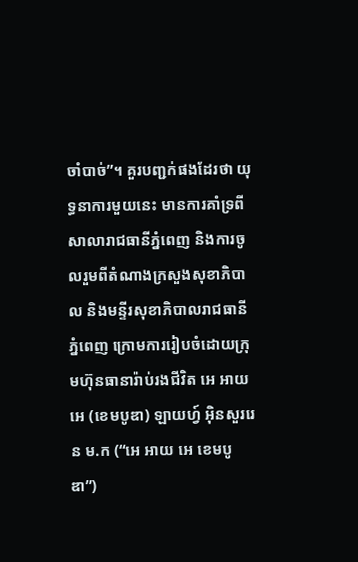ចាំបាច់”។ គួរបញ្ជក់ផងដែរថា យុទ្ធនាការមួយនេះ មានការគាំទ្រពីសាលារាជធានីភ្នំពេញ និងការចូលរួមពីតំណាងក្រសួងសុខាភិបាល និងមន្ទីរសុខាភិបាលរាជធានីភ្នំពេញ ក្រោមការរៀបចំដោយក្រុមហ៊ុនធានារ៉ាប់រងជីវិត អេ អាយ អេ (ខេមបូឌា) ឡាយហ្វ៍ អ៊ិនសួររេន ម.ក (“អេ អាយ អេ ខេមបូឌា”)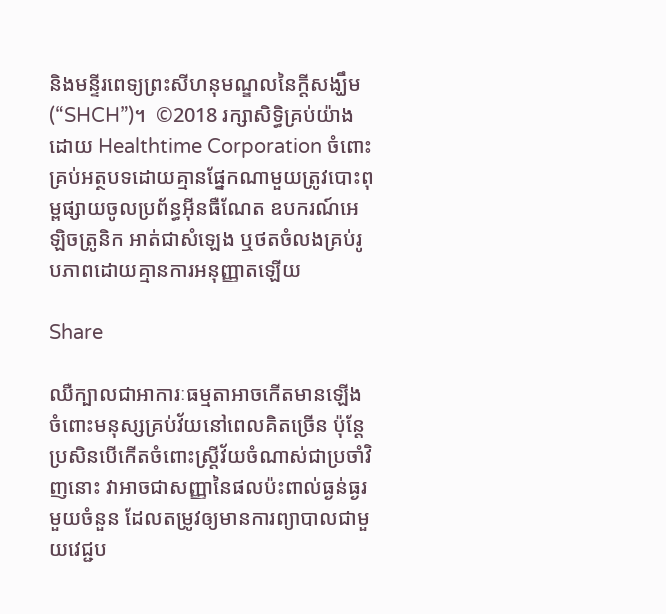និងមន្ទីរពេទ្យព្រះសីហនុមណ្ឌលនៃក្តីសង្ឃឹម (“SHCH”)។  ©2018 រក្សាសិទ្ធិគ្រប់យ៉ាងដោយ Healthtime Corporation ចំពោះគ្រប់អត្ថបទដោយគ្មានផ្នែកណាមួយត្រូវបោះពុម្ពផ្សាយចូលប្រព័ន្ធអ៊ីនធឺណែត ឧបករណ៍អេឡិចត្រូនិក អាត់ជាសំឡេង ឬថតចំលងគ្រប់រូបភាពដោយគ្មានការអនុញ្ញាតឡើយ

Share

ឈឺក្បាលជាអាការៈធម្មតាអាចកើតមានឡើងចំពោះមនុស្សគ្រប់វ័យនៅពេលគិតច្រើន ប៉ុន្តែប្រសិនបើកើតចំពោះស្ត្រីវ័យចំណាស់ជាប្រចាំវិញនោះ វាអាចជាសញ្ញានៃផលប៉ះពាល់ធ្ងន់ធ្ងរមួយចំនួន ដែលតម្រូវឲ្យមានការព្យាបាលជាមួយវេជ្ជប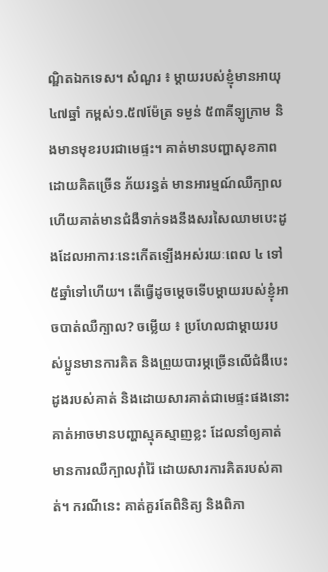ណ្ឌិតឯកទេស។ សំណួរ ៖ ម្តាយរបស់ខ្ញុំមានអាយុ ៤៧ឆ្នាំ កម្ពស់១.៥៧ម៉ែត្រ ទម្ងន់ ៥៣គីឡូក្រាម និងមានមុខរបរជាមេផ្ទះ។ គាត់មានបញ្ហាសុខភាព ដោយគិតច្រើន ភ័យរន្ធត់ មានអារម្មណ៍ឈឺក្បាល ហើយគាត់មានជំងឺទាក់ទងនឹងសរសៃឈាមបេះដូងដែលអាការៈនេះកើតឡើងអស់រយៈពេល ៤ ទៅ៥ឆ្នាំទៅហើយ។ តើធ្វើដូចម្តេចទើបម្តាយរបស់ខ្ញុំអាចបាត់ឈឺក្បាល? ចម្លើយ ៖ ប្រហែលជាម្តាយរបស់ប្អូនមានការគិត និងព្រួយបារម្ភច្រើនលើជំងឺបេះដូងរបស់គាត់ និងដោយសារគាត់ជាមេផ្ទះផងនោះគាត់អាចមានបញ្ហាស្មុគស្មាញខ្លះ ដែលនាំឲ្យគាត់មានការឈឺក្បាលរ៉ាំរ៉ៃ ដោយសារការគិតរបស់គាត់។ ករណីនេះ គាត់គួរតែពិនិត្យ និងពិភា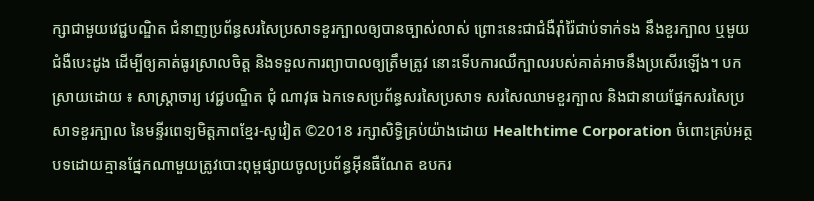ក្សាជាមួយវេជ្ជបណ្ឌិត ជំនាញប្រព័ន្ធសរសៃប្រសាទខួរក្បាលឲ្យបានច្បាស់លាស់ ព្រោះនេះជាជំងឺរ៉ាំរ៉ៃជាប់ទាក់ទង នឹងខួរក្បាល ឬមួយជំងឺបេះដូង ដើម្បីឲ្យគាត់ធូរស្រាលចិត្ត និងទទួលការព្យាបាលឲ្យត្រឹមត្រូវ នោះទើបការឈឺក្បាលរបស់គាត់អាចនឹងប្រសើរឡើង។ បកស្រាយដោយ ៖ សាស្ត្រាចារ្យ វេជ្ជបណ្ឌិត ជុំ ណាវុធ ឯកទេសប្រព័ន្ធសរសៃប្រសាទ សរសៃឈាមខួរក្បាល និងជានាយផ្នែកសរសៃប្រសាទខួរក្បាល នៃមន្ទីរពេទ្យមិត្តភាពខ្មែរ-សូវៀត ©2018 រក្សាសិទ្ធិគ្រប់យ៉ាងដោយ Healthtime Corporation ចំពោះគ្រប់អត្ថបទដោយគ្មានផ្នែកណាមួយត្រូវបោះពុម្ពផ្សាយចូលប្រព័ន្ធអ៊ីនធឺណែត ឧបករ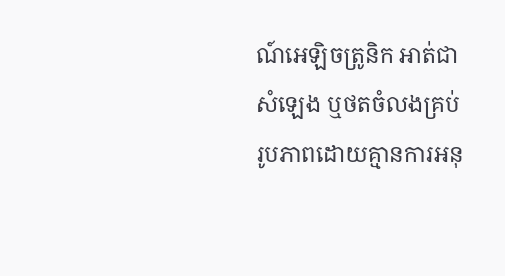ណ៍អេឡិចត្រូនិក អាត់ជាសំឡេង ឬថតចំលងគ្រប់រូបភាពដោយគ្មានការអនុ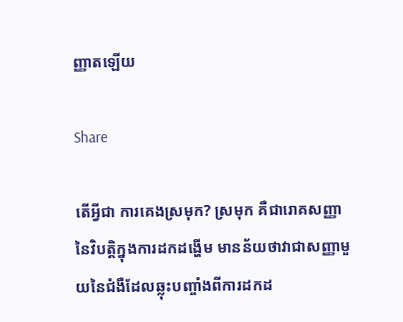ញ្ញាតឡើយ

Share

តើអ្វីជា ការគេងស្រមុក? ស្រមុក គឺជារោគសញ្ញានៃវិបត្តិក្នុងការដកដង្ហើម មានន័យថាវាជាសញ្ញាមួយនៃជំងឺដែលឆ្លុះបញ្ចាំងពីការដកដ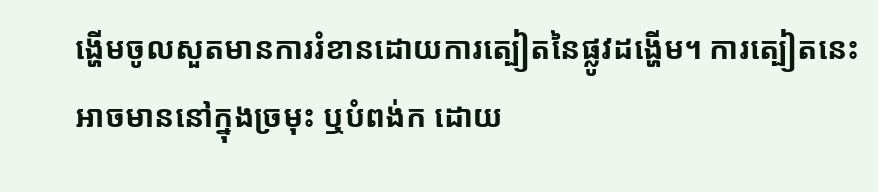ង្ហើមចូលសួតមានការរំខានដោយការត្បៀតនៃផ្លូវដង្ហើម។ ការត្បៀតនេះអាចមាននៅក្នុងច្រមុះ ឬបំពង់ក ដោយ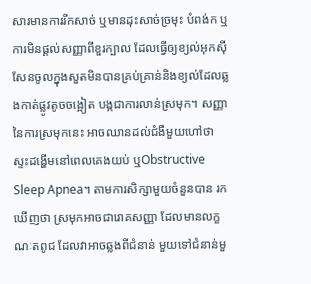សារមានការរីកសាច់ ឬមានដុះសាច់ច្រមុះ បំពង់ក ឬការមិនផ្តល់សញ្ញាពីខួរក្បាល ដែលធ្វើឲ្យខ្យល់អុកស៊ីសែនចូលក្នុងសួតមិនបានគ្រប់គ្រាន់និងខ្យល់ដែលឆ្លងកាត់ផ្លូវតូចចង្អៀត បង្កជាការលាន់ស្រមុក។ សញ្ញានៃការស្រមុកនេះ អាចឈានដល់ជំងឺមួយហៅថា ស្ទះដង្ហើមនៅពេលគេងយប់ ឬObstructive Sleep Apnea។ តាមការសិក្សាមួយចំនួនបាន រកឃើញថា ស្រមុកអាចជារោគសញ្ញា ដែលមានលក្ខណៈតពូជ ដែលវាអាចឆ្លងពីជំនាន់ មួយទៅជំនាន់មួ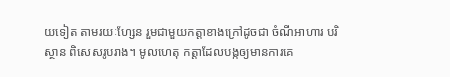យទៀត តាមរយៈហ្សែន រួមជាមួយកត្តាខាងក្រៅដូចជា ចំណីអាហារ បរិស្ថាន ពិសេសរូបរាង។ មូលហេតុ កត្តាដែលបង្កឲ្យមានការគេ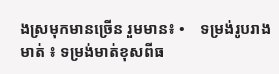ងស្រមុកមានច្រើន រួមមាន៖ •    ទម្រង់រូបរាងមាត់ ៖ ទម្រង់មាត់ខុសពីធ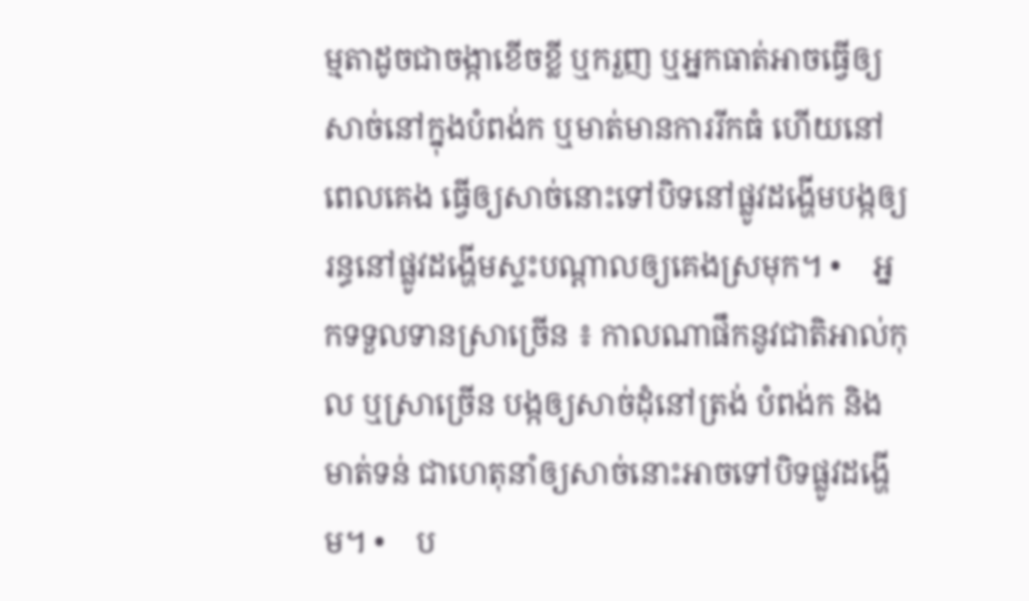ម្មតាដូចជាចង្កាខើចខ្លី ឬករួញ ឬអ្នកធាត់អាចធ្វើឲ្យសាច់នៅក្នុងបំពង់ក ឬមាត់មានការរីកធំ ហើយនៅពេលគេង ធ្វើឲ្យសាច់នោះទៅបិទនៅផ្លូវដង្ហើមបង្កឲ្យរន្ធនៅផ្លូវដង្ហើមស្ទះបណ្តាលឲ្យគេងស្រមុក។ •    អ្នកទទួលទានស្រាច្រើន ៖ កាលណាផឹកនូវជាតិអាល់កុល ឬស្រាច្រើន បង្កឲ្យសាច់ដុំនៅត្រង់ បំពង់ក និងមាត់ទន់ ជាហេតុនាំឲ្យសាច់នោះអាចទៅបិទផ្លូវដង្ហើម។ •    ប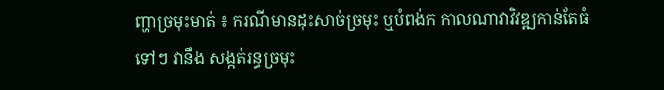ញ្ហាច្រមុះមាត់ ៖ ករណីមានដុះសាច់ច្រមុះ ឬបំពង់ក កាលណាវាវិវឌ្ឍកាន់តែធំទៅៗ វានឹង សង្កត់រន្ធច្រមុះ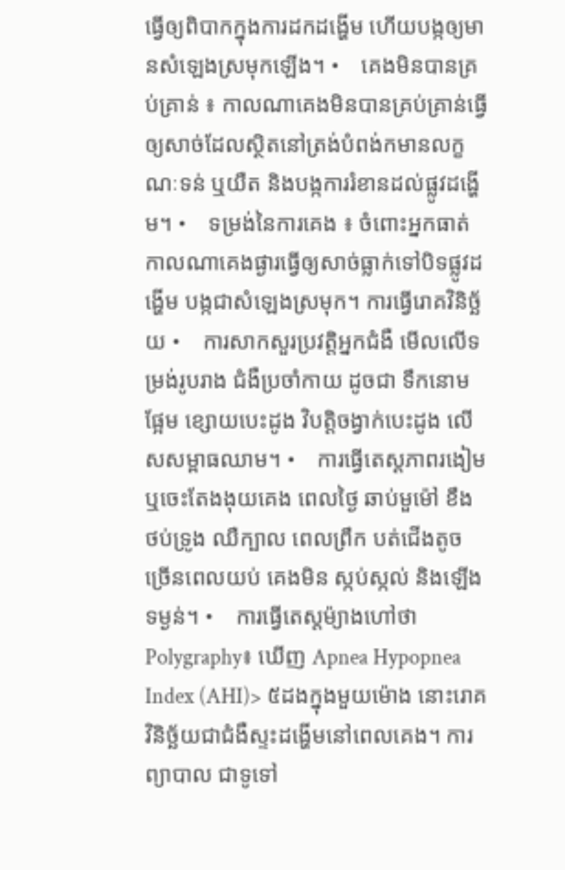ធ្វើឲ្យពិបាកក្នុងការដកដង្ហើម ហើយបង្កឲ្យមានសំឡេងស្រមុកឡើង។ •    គេងមិនបានគ្រប់គ្រាន់ ៖ កាលណាគេងមិនបានគ្រប់គ្រាន់ធ្វើឲ្យសាច់ដែលស្ថិតនៅត្រង់បំពង់កមានលក្ខណៈទន់ ឬយឺត និងបង្កការរំខានដល់ផ្លូវដង្ហើម។ •    ទម្រង់នៃការគេង ៖ ចំពោះអ្នកធាត់ កាលណាគេងផ្ងារធ្វើឲ្យសាច់ធ្លាក់ទៅបិទផ្លូវដង្ហើម បង្កជាសំឡេងស្រមុក។ ការធ្វើរោគវិនិច្ឆ័យ •    ការសាកសួរប្រវត្តិអ្នកជំងឺ មើលលើទម្រង់រូបរាង ជំងឺប្រចាំកាយ ដូចជា ទឹកនោមផ្អែម ខ្សោយបេះដូង វិបត្តិចង្វាក់បេះដូង លើសសម្ពាធឈាម។ •    ការធ្វើតេស្តភាពរងៀម ឬចេះតែងងុយគេង ពេលថ្ងៃ ឆាប់មួម៉ៅ ខឹង ថប់ទ្រូង ឈឺក្បាល ពេលព្រឹក បត់ជើងតូចច្រើនពេលយប់ គេងមិន ស្កប់ស្កល់ និងឡើងទម្ងន់។ •    ការធ្វើតេស្តម៉្យាងហៅថា Polygraphy៖ ឃើញ Apnea Hypopnea Index (AHI)> ៥ដងក្នុងមួយម៉ោង នោះរោគវិនិច្ឆ័យជាជំងឺស្ទះដង្ហើមនៅពេលគេង។ ការព្យាបាល ជាទូទៅ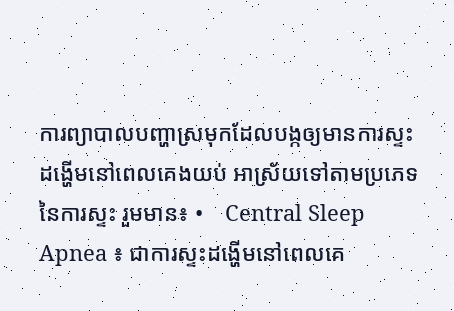ការព្យាបាលបញ្ហាស្រមុកដែលបង្កឲ្យមានការស្ទះដង្ហើមនៅពេលគេងយប់ អាស្រ័យទៅតាមប្រភេទនៃការស្ទះ រួមមាន៖ •    Central Sleep Apnea ៖ ជាការស្ទះដង្ហើមនៅពេលគេ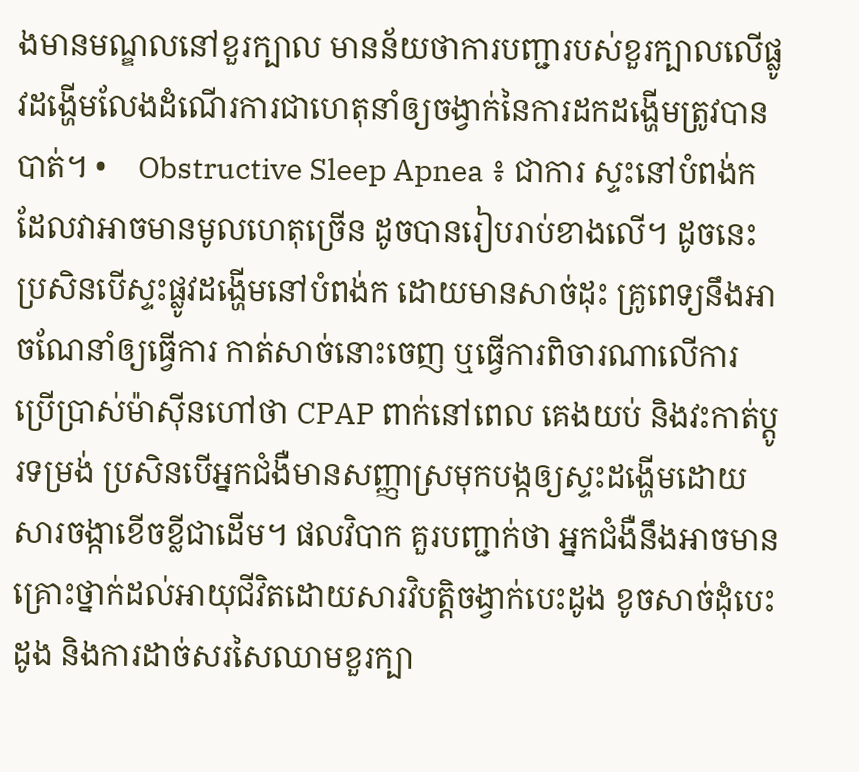ងមានមណ្ឌលនៅខួរក្បាល មានន័យថាការបញ្ជារបស់ខួរក្បាលលើផ្លូវដង្ហើមលែងដំណើរការជាហេតុនាំឲ្យចង្វាក់នៃការដកដង្ហើមត្រូវបានបាត់។ •    Obstructive Sleep Apnea ៖ ជាការ ស្ទះនៅបំពង់ក ដែលវាអាចមានមូលហេតុច្រើន ដូចបានរៀបរាប់ខាងលើ។ ដូចនេះ ប្រសិនបើស្ទះផ្លូវដង្ហើមនៅបំពង់ក ដោយមានសាច់ដុះ គ្រូពេទ្យនឹងអាចណែនាំឲ្យធ្វើការ កាត់សាច់នោះចេញ ឬធ្វើការពិចារណាលើការ ប្រើប្រាស់ម៉ាស៊ីនហៅថា CPAP ពាក់នៅពេល គេងយប់ និងវះកាត់ប្តូរទម្រង់ ប្រសិនបើអ្នកជំងឺមានសញ្ញាស្រមុកបង្កឲ្យស្ទះដង្ហើមដោយសារចង្កាខើចខ្លីជាដើម។ ផលវិបាក គួរបញ្ជាក់ថា អ្នកជំងឺនឹងអាចមានគ្រោះថ្នាក់ដល់អាយុជីវិតដោយសារវិបត្តិចង្វាក់បេះដូង ខូចសាច់ដុំបេះដូង និងការដាច់សរសៃឈាមខួរក្បា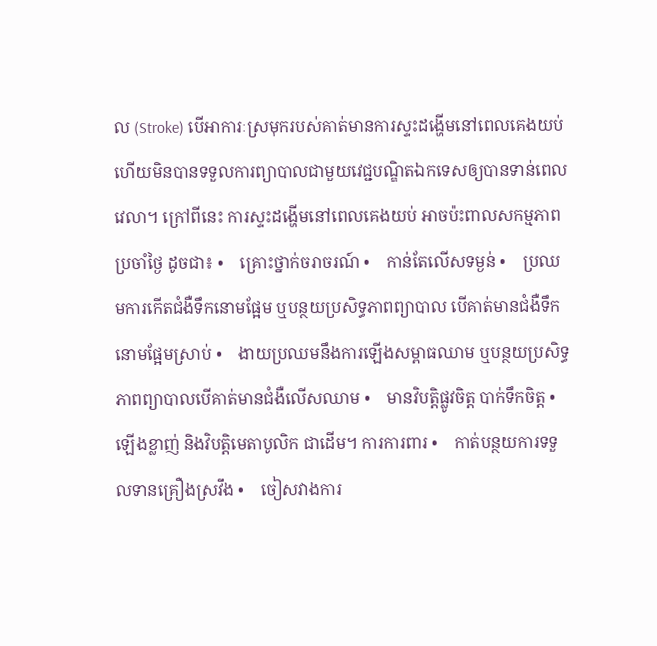ល (Stroke) បើអាការៈស្រមុករបស់គាត់មានការស្ទះដង្ហើមនៅពេលគេងយប់ ហើយមិនបានទទួលការព្យាបាលជាមួយវេជ្ជបណ្ឌិតឯកទេសឲ្យបានទាន់ពេលវេលា។ ក្រៅពីនេះ ការស្ទះដង្ហើមនៅពេលគេងយប់ អាចប៉ះពាលសកម្មភាពប្រចាំថ្ងៃ ដូចជា៖ •    គ្រោះថ្នាក់ចរាចរណ៍ •    កាន់តែលើសទម្ងន់ •    ប្រឈមការកើតជំងឺទឹកនោមផ្អែម ឬបន្ថយប្រសិទ្ធភាពព្យាបាល បើគាត់មានជំងឺទឹកនោមផ្អែមស្រាប់ •    ងាយប្រឈមនឹងការឡើងសម្ពាធឈាម ឬបន្ថយប្រសិទ្ធភាពព្យាបាលបើគាត់មានជំងឺលើសឈាម •    មានវិបត្តិផ្លូវចិត្ត បាក់ទឹកចិត្ត •    ឡើងខ្លាញ់ និងវិបត្តិមេតាបូលិក ជាដើម។ ការការពារ •    កាត់បន្ថយការទទួលទានគ្រឿងស្រវឹង •    ចៀសវាងការ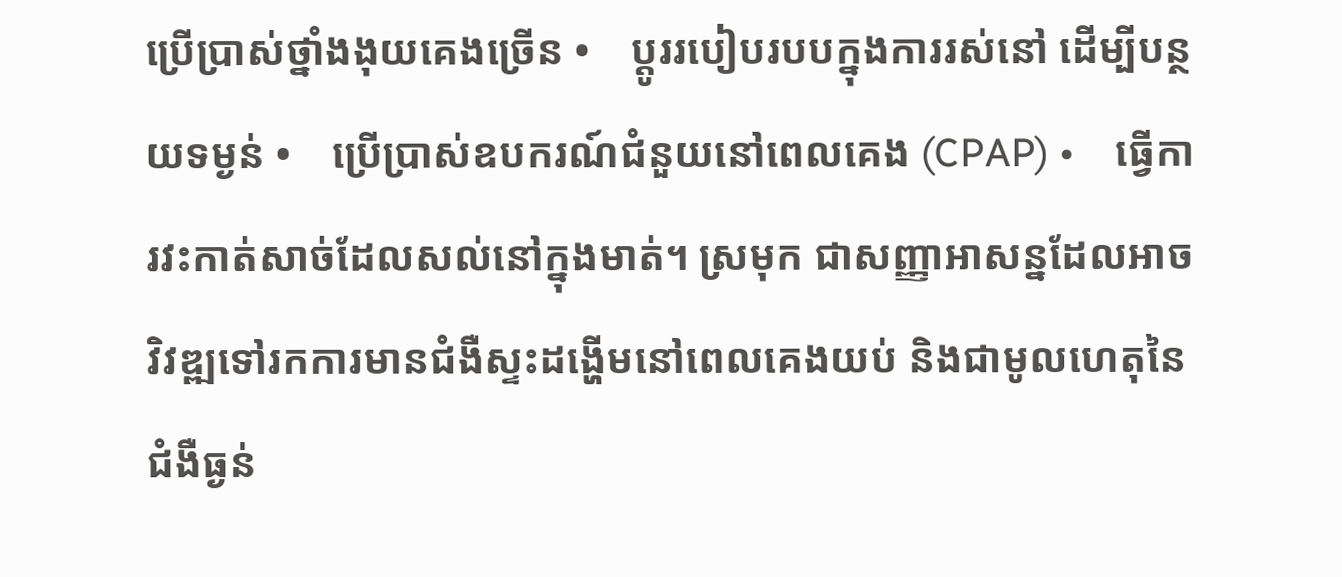ប្រើប្រាស់ថ្នាំងងុយគេងច្រើន •    ប្តូររបៀបរបបក្នុងការរស់នៅ ដើម្បីបន្ថយទម្ងន់ •    ប្រើប្រាស់ឧបករណ៍ជំនួយនៅពេលគេង (CPAP) •    ធ្វើការវះកាត់សាច់ដែលសល់នៅក្នុងមាត់។ ស្រមុក ជាសញ្ញាអាសន្នដែលអាចវិវឌ្ឍទៅរកការមានជំងឺស្ទះដង្ហើមនៅពេលគេងយប់ និងជាមូលហេតុនៃជំងឺធ្ងន់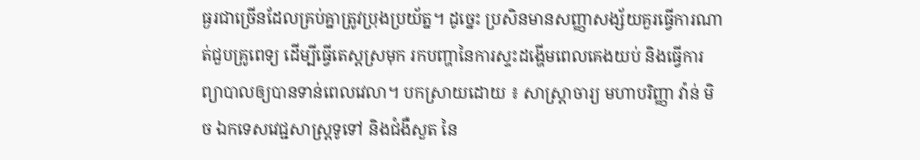ធ្ងរជាច្រើនដែលគ្រប់គ្នាត្រូវប្រុងប្រយ័ត្ន។ ដូច្នេះ ប្រសិនមានសញ្ញាសង្ស័យគួរធ្វើការណាត់ជួបគ្រូពេទ្យ ដើម្បីធ្វើតេស្តស្រមុក រកបញ្ហានៃការស្ទះដង្ហើមពេលគេងយប់ និងធ្វើការព្យាបាលឲ្យបានទាន់ពេលវេលា។ បកស្រាយដោយ ៖ សាស្ត្រាចារ្យ មហាបរិញ្ញា វ៉ាន់ មិច ឯកទេសវេជ្ជសាស្ត្រទូទៅ និងជំងឺសួត នៃ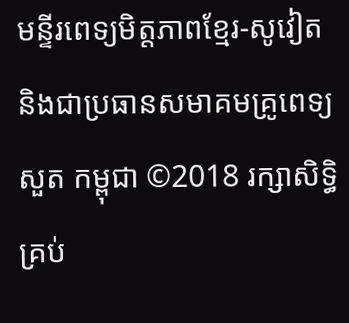មន្ទីរពេទ្យមិត្តភាពខ្មែរ-សូវៀត និងជាប្រធានសមាគមគ្រូពេទ្យសួត កម្ពុជា ©2018 រក្សាសិទ្ធិគ្រប់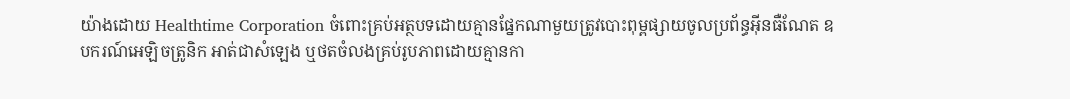យ៉ាងដោយ Healthtime Corporation ចំពោះគ្រប់អត្ថបទដោយគ្មានផ្នែកណាមួយត្រូវបោះពុម្ពផ្សាយចូលប្រព័ន្ធអ៊ីនធឺណែត ឧបករណ៍អេឡិចត្រូនិក អាត់ជាសំឡេង ឬថតចំលងគ្រប់រូបភាពដោយគ្មានកា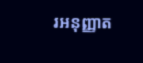រអនុញ្ញាត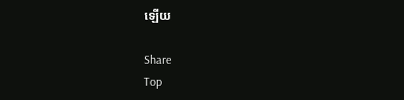ឡើយ

Share
Top